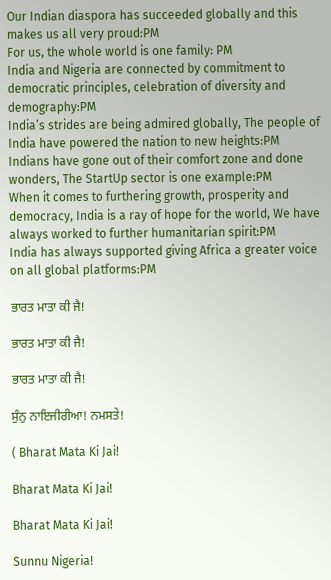Our Indian diaspora has succeeded globally and this makes us all very proud:PM
For us, the whole world is one family: PM
India and Nigeria are connected by commitment to democratic principles, celebration of diversity and demography:PM
India’s strides are being admired globally, The people of India have powered the nation to new heights:PM
Indians have gone out of their comfort zone and done wonders, The StartUp sector is one example:PM
When it comes to furthering growth, prosperity and democracy, India is a ray of hope for the world, We have always worked to further humanitarian spirit:PM
India has always supported giving Africa a greater voice on all global platforms:PM

ਭਾਰਤ ਮਾਤਾ ਕੀ ਜੈ!

ਭਾਰਤ ਮਾਤਾ ਕੀ ਜੈ!

ਭਾਰਤ ਮਾਤਾ ਕੀ ਜੈ!

ਸੁੰਨੁ ਨਾਇਜੀਰੀਆ! ਨਮਸਤੇ!

( Bharat Mata Ki Jai!

Bharat Mata Ki Jai!

Bharat Mata Ki Jai!

Sunnu Nigeria!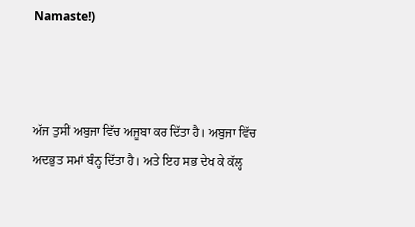Namaste!)



ਅੱਜ ਤੁਸੀਂ ਅਬੁਜਾ ਵਿੱਚ ਅਜੂਬਾ ਕਰ ਦਿੱਤਾ ਹੈ। ਅਬੁਜਾ ਵਿੱਚ ਅਦਭੁਤ ਸਮਾਂ ਬੰਨ੍ਹ ਦਿੱਤਾ ਹੈ। ਅਤੇ ਇਹ ਸਭ ਦੇਖ ਕੇ ਕੱਲ੍ਹ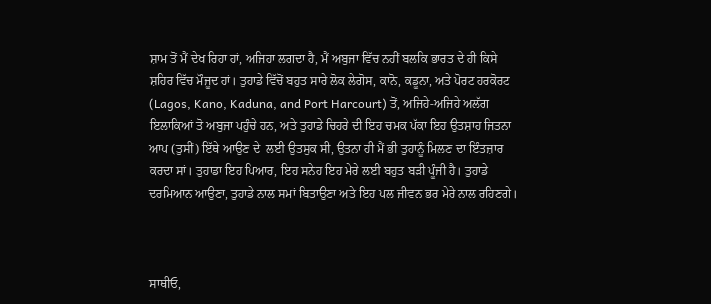ਸ਼ਾਮ ਤੋਂ ਮੈਂ ਦੇਖ ਰਿਹਾ ਹਾਂ, ਅਜਿਹਾ ਲਗਦਾ ਹੈ, ਮੈਂ ਅਬੁਜਾ ਵਿੱਚ ਨਹੀਂ ਬਲਕਿ ਭਾਰਤ ਦੇ ਹੀ ਕਿਸੇ ਸ਼ਹਿਰ ਵਿੱਚ ਮੌਜੂਦ ਹਾਂ। ਤੁਹਾਡੇ ਵਿੱਚੋਂ ਬਹੁਤ ਸਾਰੇ ਲੋਕ ਲੇਗੋਸ, ਕਾਨੋ, ਕਡੂਨਾ, ਅਤੇ ਪੋਰਟ ਹਰਕੋਰਟ (Lagos, Kano, Kaduna, and Port Harcourt) ਤੋਂ, ਅਜਿਹੇ-ਅਜਿਹੇ ਅਲੱਗ ਇਲਾਕਿਆਂ ਤੋ ਅਬੁਜਾ ਪਹੁੰਚੇ ਹਨ, ਅਤੇ ਤੁਹਾਡੇ ਚਿਹਰੇ ਦੀ ਇਹ ਚਮਕ ਪੱਕਾ ਇਹ ਉਤਸ਼ਾਹ ਜਿਤਨਾ ਆਪ (ਤੁਸੀਂ) ਇੱਥੇ ਆਉਣ ਦੇ  ਲਈ ਉਤਸੁਕ ਸੀ, ਉਤਨਾ ਹੀ ਮੈਂ ਭੀ ਤੁਹਾਨੂੰ ਮਿਲਣ ਦਾ ਇੰਤਜ਼ਾਰ ਕਰਦਾ ਸਾਂ। ਤੁਹਾਡਾ ਇਹ ਪਿਆਰ, ਇਹ ਸਨੇਹ ਇਹ ਮੇਰੇ ਲਈ ਬਹੁਤ ਬੜੀ ਪੂੰਜੀ ਹੈ। ਤੁਹਾਡੇ ਦਰਮਿਆਨ ਆਉਣਾ, ਤੁਹਾਡੇ ਨਾਲ ਸਮਾਂ ਬਿਤਾਉਣਾ ਅਤੇ ਇਹ ਪਲ ਜੀਵਨ ਭਰ ਮੇਰੇ ਨਾਲ ਰਹਿਣਗੇ।



ਸਾਥੀਓ,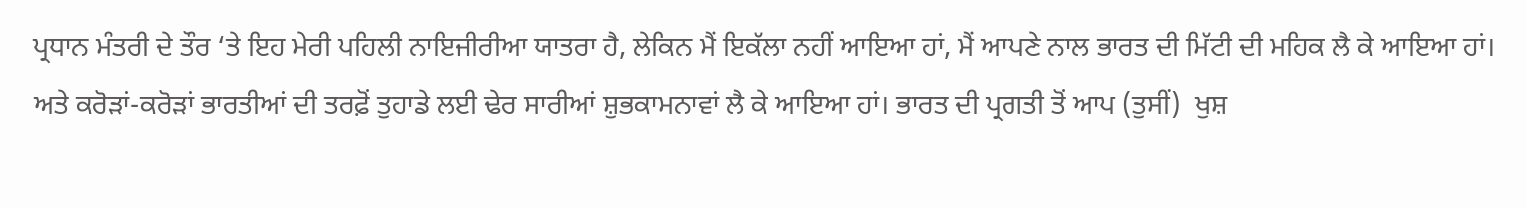ਪ੍ਰਧਾਨ ਮੰਤਰੀ ਦੇ ਤੌਰ ‘ਤੇ ਇਹ ਮੇਰੀ ਪਹਿਲੀ ਨਾਇਜੀਰੀਆ ਯਾਤਰਾ ਹੈ, ਲੇਕਿਨ ਮੈਂ ਇਕੱਲਾ ਨਹੀਂ ਆਇਆ ਹਾਂ, ਮੈਂ ਆਪਣੇ ਨਾਲ ਭਾਰਤ ਦੀ ਮਿੱਟੀ ਦੀ ਮਹਿਕ ਲੈ ਕੇ ਆਇਆ ਹਾਂ। ਅਤੇ ਕਰੋੜਾਂ-ਕਰੋੜਾਂ ਭਾਰਤੀਆਂ ਦੀ ਤਰਫ਼ੋਂ ਤੁਹਾਡੇ ਲਈ ਢੇਰ ਸਾਰੀਆਂ ਸ਼ੁਭਕਾਮਨਾਵਾਂ ਲੈ ਕੇ ਆਇਆ ਹਾਂ। ਭਾਰਤ ਦੀ ਪ੍ਰਗਤੀ ਤੋਂ ਆਪ (ਤੁਸੀਂ)  ਖੁਸ਼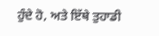ਹੁੰਦੇ ਹੋ, ਅਤੇ ਇੱਥੇ ਤੁਹਾਡੀ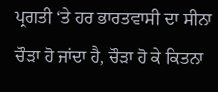ਪ੍ਰਗਤੀ ‘ਤੇ ਹਰ ਭਾਰਤਵਾਸੀ ਦਾ ਸੀਨਾ ਚੌੜਾ ਹੋ ਜਾਂਦਾ ਹੈ, ਚੌੜਾ ਹੋ ਕੇ ਕਿਤਨਾ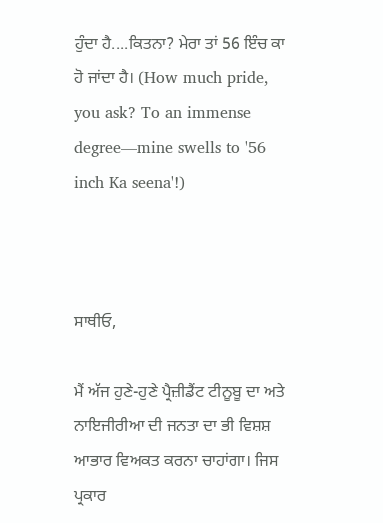ਹੁੰਦਾ ਹੈ....ਕਿਤਨਾ? ਮੇਰਾ ਤਾਂ 56 ਇੰਚ ਕਾ ਹੋ ਜਾਂਦਾ ਹੈ। (How much pride, you ask? To an immense degree—mine swells to '56 inch Ka seena'!)



ਸਾਥੀਓ,

ਮੈਂ ਅੱਜ ਹੁਣੇ-ਹੁਣੇ ਪ੍ਰੈਜ਼ੀਡੈਂਟ ਟੀਨੂਬੂ ਦਾ ਅਤੇ ਨਾਇਜੀਰੀਆ ਦੀ ਜਨਤਾ ਦਾ ਭੀ ਵਿਸ਼ਸ਼ ਆਭਾਰ ਵਿਅਕਤ ਕਰਨਾ ਚਾਹਾਂਗਾ। ਜਿਸ ਪ੍ਰਕਾਰ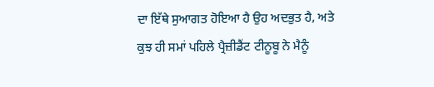ਦਾ ਇੱਥੇ ਸੁਆਗਤ ਹੋਇਆ ਹੈ ਉਹ ਅਦਭੁਤ ਹੈ, ਅਤੇ ਕੁਝ ਹੀ ਸਮਾਂ ਪਹਿਲੇ ਪ੍ਰੈਜ਼ੀਡੈਂਟ ਟੀਨੂਬੂ ਨੇ ਮੈਨੂੰ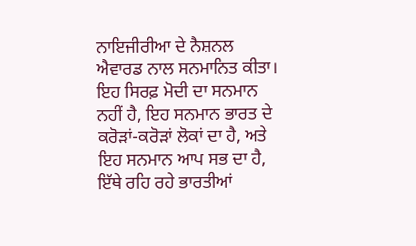ਨਾਇਜੀਰੀਆ ਦੇ ਨੈਸ਼ਨਲ ਐਵਾਰਡ ਨਾਲ ਸਨਮਾਨਿਤ ਕੀਤਾ। ਇਹ ਸਿਰਫ਼ ਮੋਦੀ ਦਾ ਸਨਮਾਨ ਨਹੀਂ ਹੈ, ਇਹ ਸਨਮਾਨ ਭਾਰਤ ਦੇ ਕਰੋੜਾਂ-ਕਰੋੜਾਂ ਲੋਕਾਂ ਦਾ ਹੈ, ਅਤੇ ਇਹ ਸਨਮਾਨ ਆਪ ਸਭ ਦਾ ਹੈ, ਇੱਥੇ ਰਹਿ ਰਹੇ ਭਾਰਤੀਆਂ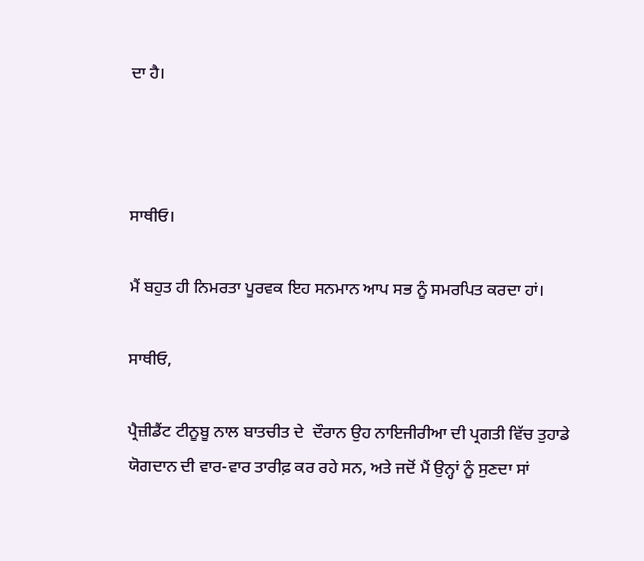ਦਾ ਹੈ।



ਸਾਥੀਓ।

ਮੈਂ ਬਹੁਤ ਹੀ ਨਿਮਰਤਾ ਪੂਰਵਕ ਇਹ ਸਨਮਾਨ ਆਪ ਸਭ ਨੂੰ ਸਮਰਪਿਤ ਕਰਦਾ ਹਾਂ।

ਸਾਥੀਓ,

ਪ੍ਰੈਜ਼ੀਡੈਂਟ ਟੀਨੂਬੂ ਨਾਲ ਬਾਤਚੀਤ ਦੇ  ਦੌਰਾਨ ਉਹ ਨਾਇਜੀਰੀਆ ਦੀ ਪ੍ਰਗਤੀ ਵਿੱਚ ਤੁਹਾਡੇ ਯੋਗਦਾਨ ਦੀ ਵਾਰ-ਵਾਰ ਤਾਰੀਫ਼ ਕਰ ਰਹੇ ਸਨ, ਅਤੇ ਜਦੋਂ ਮੈਂ ਉਨ੍ਹਾਂ ਨੂੰ ਸੁਣਦਾ ਸਾਂ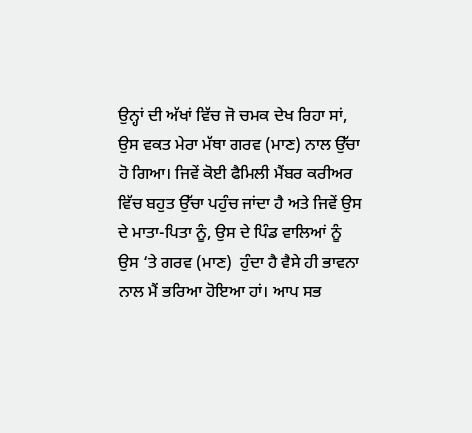ਉਨ੍ਹਾਂ ਦੀ ਅੱਖਾਂ ਵਿੱਚ ਜੋ ਚਮਕ ਦੇਖ ਰਿਹਾ ਸਾਂ, ਉਸ ਵਕਤ ਮੇਰਾ ਮੱਥਾ ਗਰਵ (ਮਾਣ) ਨਾਲ ਉੱਚਾ ਹੋ ਗਿਆ। ਜਿਵੇਂ ਕੋਈ ਫੈਮਿਲੀ ਮੈਂਬਰ ਕਰੀਅਰ ਵਿੱਚ ਬਹੁਤ ਉੱਚਾ ਪਹੁੰਚ ਜਾਂਦਾ ਹੈ ਅਤੇ ਜਿਵੇਂ ਉਸ ਦੇ ਮਾਤਾ-ਪਿਤਾ ਨੂੰ, ਉਸ ਦੇ ਪਿੰਡ ਵਾਲਿਆਂ ਨੂੰ ਉਸ ‘ਤੇ ਗਰਵ (ਮਾਣ)  ਹੁੰਦਾ ਹੈ ਵੈਸੇ ਹੀ ਭਾਵਨਾ ਨਾਲ ਮੈਂ ਭਰਿਆ ਹੋਇਆ ਹਾਂ। ਆਪ ਸਭ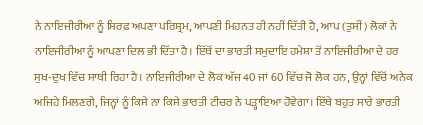ਨੇ ਨਾਇਜੀਰੀਆ ਨੂੰ ਸਿਰਫ਼ ਅਪਣਾ ਪਰਿਸ਼੍ਰਮ, ਆਪਣੀ ਮਿਹਨਤ ਹੀ ਨਹੀਂ ਦਿੱਤੀ ਹੈ, ਆਪ (ਤੁਸੀਂ) ਲੋਕਾਂ ਨੇ ਨਾਇਜੀਰੀਆ ਨੂੰ ਆਪਣਾ ਦਿਲ ਭੀ ਦਿੱਤਾ ਹੈ। ਇੱਥੋਂ ਦਾ ਭਾਰਤੀ ਸਮੁਦਾਇ ਹਮੇਸ਼ਾ ਤੋਂ ਨਾਇਜੀਰੀਆ ਦੇ ਹਰ ਸੁਖ-ਦੁਖ ਵਿੱਚ ਸਾਥੀ ਰਿਹਾ ਹੈ। ਨਾਇਜੀਰੀਆ ਦੇ ਲੋਕ ਅੱਜ 40 ਜਾਂ 60 ਵਿੱਚ ਜੋ ਲੋਕ ਹਨ, ਉਨ੍ਹਾਂ ਵਿੱਚੋਂ ਅਨੇਕ ਅਜਿਹੇ ਮਿਲਣਗੇ, ਜਿਨ੍ਹਾਂ ਨੂੰ ਕਿਸੇ ਨਾ ਕਿਸੇ ਭਾਰਤੀ ਟੀਚਰ ਨੇ ਪੜ੍ਹਾਇਆ ਹੋਵੇਗਾ। ਇੱਥੇ ਬਹੁਤ ਸਾਰੇ ਭਾਰਤੀ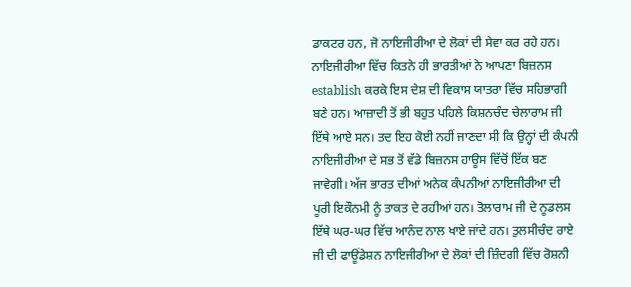ਡਾਕਟਰ ਹਨ, ਜੋ ਨਾਇਜੀਰੀਆ ਦੇ ਲੋਕਾਂ ਦੀ ਸੇਵਾ ਕਰ ਰਹੇ ਹਨ। ਨਾਇਜੀਰੀਆ ਵਿੱਚ ਕਿਤਨੇ ਹੀ ਭਾਰਤੀਆਂ ਨੇ ਆਪਣਾ ਬਿਜ਼ਨਸ establish ਕਰਕੇ ਇਸ ਦੇਸ਼ ਦੀ ਵਿਕਾਸ ਯਾਤਰਾ ਵਿੱਚ ਸਹਿਭਾਗੀ ਬਣੇ ਹਨ। ਆਜ਼ਾਦੀ ਤੋਂ ਭੀ ਬਹੁਤ ਪਹਿਲੇ ਕਿਸ਼ਨਚੰਦ ਚੇਲਾਰਾਮ ਜੀ ਇੱਥੇ ਆਏ ਸਨ। ਤਦ ਇਹ ਕੋਈ ਨਹੀਂ ਜਾਣਦਾ ਸੀ ਕਿ ਉਨ੍ਹਾਂ ਦੀ ਕੰਪਨੀ ਨਾਇਜੀਰੀਆ ਦੇ ਸਭ ਤੋਂ ਵੱਡੇ ਬਿਜ਼ਨਸ ਹਾਊਸ ਵਿੱਚੋਂ ਇੱਕ ਬਣ ਜਾਵੇਗੀ। ਅੱਜ ਭਾਰਤ ਦੀਆਂ ਅਨੇਕ ਕੰਪਨੀਆਂ ਨਾਇਜੀਰੀਆ ਦੀ ਪੂਰੀ ਇਕੌਨਮੀ ਨੂੰ ਤਾਕਤ ਦੇ ਰਹੀਆਂ ਹਨ। ਤੋਲਾਰਾਮ ਜੀ ਦੇ ਨੂਡਲਸ ਇੱਥੇ ਘਰ-ਘਰ ਵਿੱਚ ਆਨੰਦ ਨਾਲ ਖਾਏ ਜਾਂਦੇ ਹਨ। ਤੁਲਸੀਚੰਦ ਰਾਏ ਜੀ ਦੀ ਫਾਊਂਡੇਸ਼ਨ ਨਾਇਜੀਰੀਆ ਦੇ ਲੋਕਾਂ ਦੀ ਜ਼ਿੰਦਗੀ ਵਿੱਚ ਰੋਸ਼ਨੀ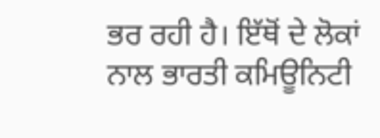ਭਰ ਰਹੀ ਹੈ। ਇੱਥੋਂ ਦੇ ਲੋਕਾਂ ਨਾਲ ਭਾਰਤੀ ਕਮਿਊਨਿਟੀ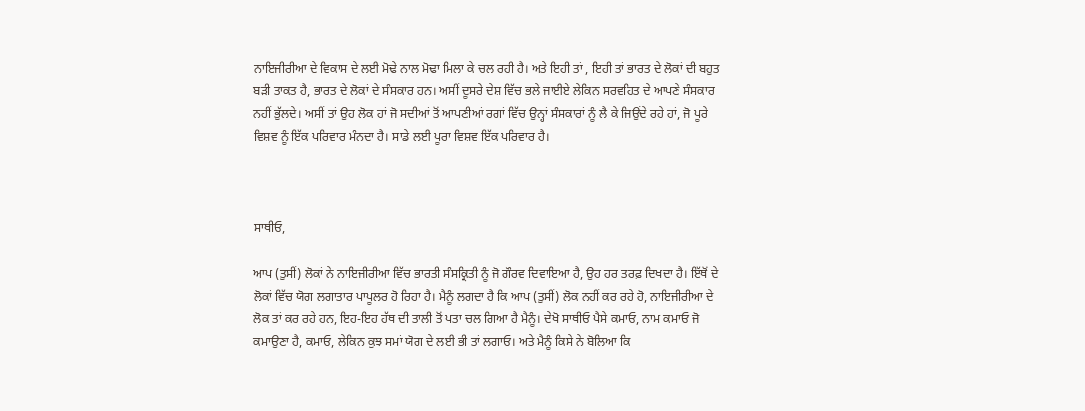ਨਾਇਜੀਰੀਆ ਦੇ ਵਿਕਾਸ ਦੇ ਲਈ ਮੋਢੇ ਨਾਲ ਮੋਢਾ ਮਿਲਾ ਕੇ ਚਲ ਰਹੀ ਹੈ। ਅਤੇ ਇਹੀ ਤਾਂ , ਇਹੀ ਤਾਂ ਭਾਰਤ ਦੇ ਲੋਕਾਂ ਦੀ ਬਹੁਤ ਬੜੀ ਤਾਕਤ ਹੈ, ਭਾਰਤ ਦੇ ਲੋਕਾਂ ਦੇ ਸੰਸਕਾਰ ਹਨ। ਅਸੀਂ ਦੂਸਰੇ ਦੇਸ਼ ਵਿੱਚ ਭਲੇ ਜਾਈਏ ਲੇਕਿਨ ਸਰਵਹਿਤ ਦੇ ਆਪਣੇ ਸੰਸਕਾਰ ਨਹੀਂ ਭੁੱਲਦੇ। ਅਸੀਂ ਤਾਂ ਉਹ ਲੋਕ ਹਾਂ ਜੋ ਸਦੀਆਂ ਤੋਂ ਆਪਣੀਆਂ ਰਗਾਂ ਵਿੱਚ ਉਨ੍ਹਾਂ ਸੰਸਕਾਰਾਂ ਨੂੰ ਲੈ ਕੇ ਜਿਉਂਦੇ ਰਹੇ ਹਾਂ, ਜੋ ਪੂਰੇ ਵਿਸ਼ਵ ਨੂੰ ਇੱਕ ਪਰਿਵਾਰ ਮੰਨਦਾ ਹੈ। ਸਾਡੇ ਲਈ ਪੂਰਾ ਵਿਸ਼ਵ ਇੱਕ ਪਰਿਵਾਰ ਹੈ।



ਸਾਥੀਓ,

ਆਪ (ਤੁਸੀਂ) ਲੋਕਾਂ ਨੇ ਨਾਇਜੀਰੀਆ ਵਿੱਚ ਭਾਰਤੀ ਸੰਸਕ੍ਰਿਤੀ ਨੂੰ ਜੋ ਗੌਰਵ ਦਿਵਾਇਆ ਹੈ, ਉਹ ਹਰ ਤਰਫ਼ ਦਿਖਦਾ ਹੈ। ਇੱਥੋਂ ਦੇ ਲੋਕਾਂ ਵਿੱਚ ਯੋਗ ਲਗਾਤਾਰ ਪਾਪੂਲਰ ਹੋ ਰਿਹਾ ਹੈ। ਮੈਨੂੰ ਲਗਦਾ ਹੈ ਕਿ ਆਪ (ਤੁਸੀਂ) ਲੋਕ ਨਹੀਂ ਕਰ ਰਹੇ ਹੋ, ਨਾਇਜੀਰੀਆ ਦੇ ਲੋਕ ਤਾਂ ਕਰ ਰਹੇ ਹਨ, ਇਹ-ਇਹ ਹੱਥ ਦੀ ਤਾਲੀ ਤੋਂ ਪਤਾ ਚਲ ਗਿਆ ਹੈ ਮੈਨੂੰ। ਦੇਖੋ ਸਾਥੀਓ ਪੈਸੇ ਕਮਾਓ, ਨਾਮ ਕਮਾਓ ਜੋ ਕਮਾਉਣਾ ਹੈ, ਕਮਾਓ, ਲੇਕਿਨ ਕੁਝ ਸਮਾਂ ਯੋਗ ਦੇ ਲਈ ਭੀ ਤਾਂ ਲਗਾਓ। ਅਤੇ ਮੈਨੂੰ ਕਿਸੇ ਨੇ ਬੋਲਿਆ ਕਿ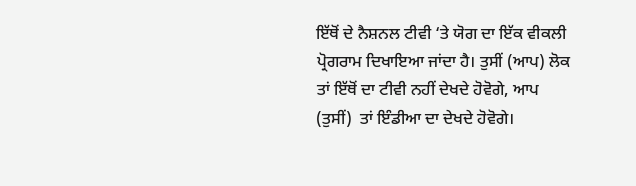ਇੱਥੋਂ ਦੇ ਨੈਸ਼ਨਲ ਟੀਵੀ ‘ਤੇ ਯੋਗ ਦਾ ਇੱਕ ਵੀਕਲੀ ਪ੍ਰੋਗਰਾਮ ਦਿਖਾਇਆ ਜਾਂਦਾ ਹੈ। ਤੁਸੀਂ (ਆਪ) ਲੋਕ ਤਾਂ ਇੱਥੋਂ ਦਾ ਟੀਵੀ ਨਹੀਂ ਦੇਖਦੇ ਹੋਵੋਗੇ, ਆਪ (ਤੁਸੀਂ)  ਤਾਂ ਇੰਡੀਆ ਦਾ ਦੇਖਦੇ ਹੋਵੋਗੇ।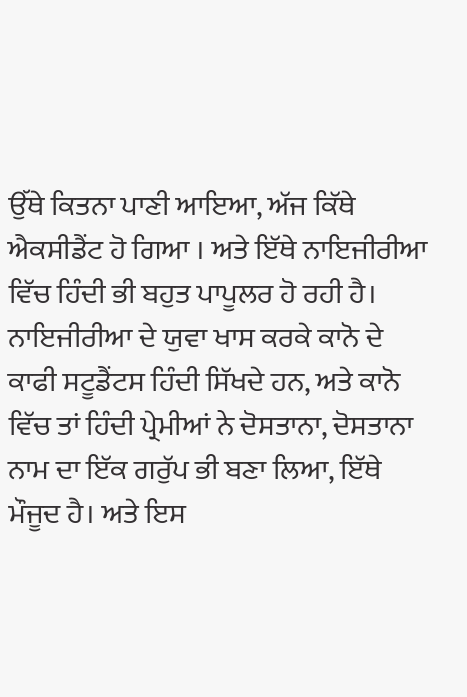ਉੱਥੇ ਕਿਤਨਾ ਪਾਣੀ ਆਇਆ, ਅੱਜ ਕਿੱਥੇ ਐਕਸੀਡੈਂਟ ਹੋ ਗਿਆ । ਅਤੇ ਇੱਥੇ ਨਾਇਜੀਰੀਆ ਵਿੱਚ ਹਿੰਦੀ ਭੀ ਬਹੁਤ ਪਾਪੂਲਰ ਹੋ ਰਹੀ ਹੈ। ਨਾਇਜੀਰੀਆ ਦੇ ਯੁਵਾ ਖਾਸ ਕਰਕੇ ਕਾਨੋ ਦੇ ਕਾਫੀ ਸਟੂਡੈਂਟਸ ਹਿੰਦੀ ਸਿੱਖਦੇ ਹਨ, ਅਤੇ ਕਾਨੋ ਵਿੱਚ ਤਾਂ ਹਿੰਦੀ ਪ੍ਰੇਮੀਆਂ ਨੇ ਦੋਸਤਾਨਾ, ਦੋਸਤਾਨਾ ਨਾਮ ਦਾ ਇੱਕ ਗਰੁੱਪ ਭੀ ਬਣਾ ਲਿਆ, ਇੱਥੇ ਮੌਜੂਦ ਹੈ। ਅਤੇ ਇਸ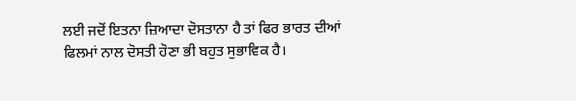ਲਈ ਜਦੋਂ ਇਤਨਾ ਜ਼ਿਆਦਾ ਦੋਸਤਾਨਾ ਹੈ ਤਾਂ ਫਿਰ ਭਾਰਤ ਦੀਆਂ ਫਿਲਮਾਂ ਨਾਲ ਦੋਸਤੀ ਹੋਣਾ ਭੀ ਬਹੁਤ ਸੁਭਾਵਿਕ ਹੈ।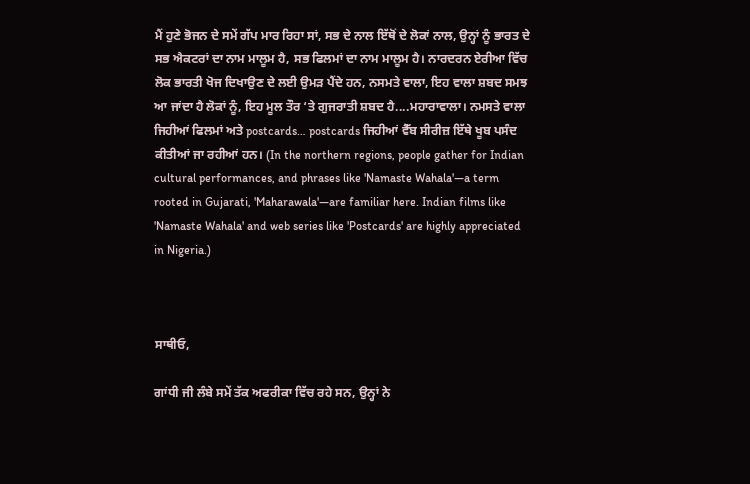ਮੈਂ ਹੁਣੇ ਭੋਜਨ ਦੇ ਸਮੇਂ ਗੱਪ ਮਾਰ ਰਿਹਾ ਸਾਂ, ਸਭ ਦੇ ਨਾਲ ਇੱਥੋਂ ਦੇ ਲੋਕਾਂ ਨਾਲ, ਉਨ੍ਹਾਂ ਨੂੰ ਭਾਰਤ ਦੇ ਸਭ ਐਕਟਰਾਂ ਦਾ ਨਾਮ ਮਾਲੂਮ ਹੈ, ਸਭ ਫਿਲਮਾਂ ਦਾ ਨਾਮ ਮਾਲੂਮ ਹੈ। ਨਾਰਦਰਨ ਏਰੀਆ ਵਿੱਚ ਲੋਕ ਭਾਰਤੀ ਖੋਜ ਦਿਖਾਉਣ ਦੇ ਲਈ ਉਮੜ ਪੈਂਦੇ ਹਨ, ਨਸਮਤੇ ਵਾਲਾ, ਇਹ ਵਾਲਾ ਸ਼ਬਦ ਸਮਝ ਆ ਜਾਂਦਾ ਹੈ ਲੋਕਾਂ ਨੂੰ, ਇਹ ਮੂਲ ਤੌਰ ‘ਤੇ ਗੁਜਰਾਤੀ ਸ਼ਬਦ ਹੈ....ਮਹਾਰਾਵਾਲਾ। ਨਮਸਤੇ ਵਾਲਾ ਜਿਹੀਆਂ ਫਿਲਮਾਂ ਅਤੇ postcards… postcards ਜਿਹੀਆਂ ਵੈੱਬ ਸੀਰੀਜ਼ ਇੱਥੇ ਖੂਬ ਪਸੰਦ ਕੀਤੀਆਂ ਜਾ ਰਹੀਆਂ ਹਨ। (In the northern regions, people gather for Indian cultural performances, and phrases like 'Namaste Wahala'—a term rooted in Gujarati, 'Maharawala'—are familiar here. Indian films like 'Namaste Wahala' and web series like 'Postcards' are highly appreciated in Nigeria.)



ਸਾਥੀਓ,

ਗਾਂਧੀ ਜੀ ਲੰਬੇ ਸਮੇਂ ਤੱਕ ਅਫਰੀਕਾ ਵਿੱਚ ਰਹੇ ਸਨ, ਉਨ੍ਹਾਂ ਨੇ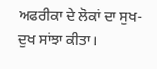ਅਫਰੀਕਾ ਦੇ ਲੋਕਾਂ ਦਾ ਸੁਖ-ਦੁਖ ਸਾਂਝਾ ਕੀਤਾ।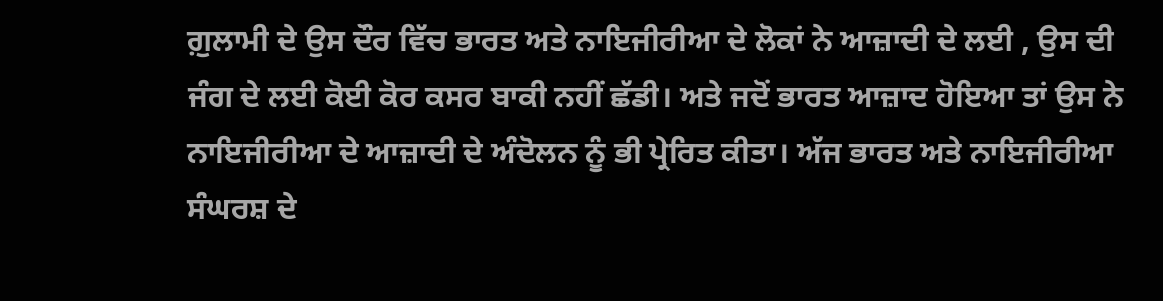ਗ਼ੁਲਾਮੀ ਦੇ ਉਸ ਦੌਰ ਵਿੱਚ ਭਾਰਤ ਅਤੇ ਨਾਇਜੀਰੀਆ ਦੇ ਲੋਕਾਂ ਨੇ ਆਜ਼ਾਦੀ ਦੇ ਲਈ , ਉਸ ਦੀ ਜੰਗ ਦੇ ਲਈ ਕੋਈ ਕੋਰ ਕਸਰ ਬਾਕੀ ਨਹੀਂ ਛੱਡੀ। ਅਤੇ ਜਦੋਂ ਭਾਰਤ ਆਜ਼ਾਦ ਹੋਇਆ ਤਾਂ ਉਸ ਨੇ ਨਾਇਜੀਰੀਆ ਦੇ ਆਜ਼ਾਦੀ ਦੇ ਅੰਦੋਲਨ ਨੂੰ ਭੀ ਪ੍ਰੇਰਿਤ ਕੀਤਾ। ਅੱਜ ਭਾਰਤ ਅਤੇ ਨਾਇਜੀਰੀਆ ਸੰਘਰਸ਼ ਦੇ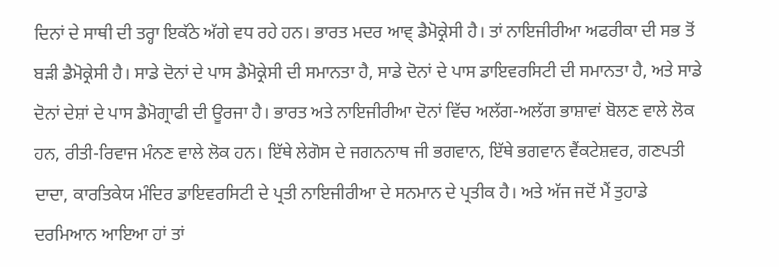ਦਿਨਾਂ ਦੇ ਸਾਥੀ ਦੀ ਤਰ੍ਹਾ ਇਕੱਠੇ ਅੱਗੇ ਵਧ ਰਹੇ ਹਨ। ਭਾਰਤ ਮਦਰ ਆਵ੍ ਡੈਮੋਕ੍ਰੇਸੀ ਹੈ। ਤਾਂ ਨਾਇਜੀਰੀਆ ਅਫਰੀਕਾ ਦੀ ਸਭ ਤੋਂ ਬੜੀ ਡੈਮੋਕ੍ਰੇਸੀ ਹੈ। ਸਾਡੇ ਦੋਨਾਂ ਦੇ ਪਾਸ ਡੈਮੋਕ੍ਰੇਸੀ ਦੀ ਸਮਾਨਤਾ ਹੈ, ਸਾਡੇ ਦੋਨਾਂ ਦੇ ਪਾਸ ਡਾਇਵਰਸਿਟੀ ਦੀ ਸਮਾਨਤਾ ਹੈ, ਅਤੇ ਸਾਡੇ ਦੋਨਾਂ ਦੇਸ਼ਾਂ ਦੇ ਪਾਸ ਡੈਮੋਗ੍ਰਾਫੀ ਦੀ ਊਰਜਾ ਹੈ। ਭਾਰਤ ਅਤੇ ਨਾਇਜੀਰੀਆ ਦੋਨਾਂ ਵਿੱਚ ਅਲੱਗ-ਅਲੱਗ ਭਾਸ਼ਾਵਾਂ ਬੋਲਣ ਵਾਲੇ ਲੋਕ ਹਨ, ਰੀਤੀ-ਰਿਵਾਜ ਮੰਨਣ ਵਾਲੇ ਲੋਕ ਹਨ। ਇੱਥੇ ਲੇਗੋਸ ਦੇ ਜਗਨਨਾਥ ਜੀ ਭਗਵਾਨ, ਇੱਥੇ ਭਗਵਾਨ ਵੈਂਕਟੇਸ਼ਵਰ, ਗਣਪਤੀ ਦਾਦਾ, ਕਾਰਤਿਕੇਯ ਮੰਦਿਰ ਡਾਇਵਰਸਿਟੀ ਦੇ ਪ੍ਰਤੀ ਨਾਇਜੀਰੀਆ ਦੇ ਸਨਮਾਨ ਦੇ ਪ੍ਰਤੀਕ ਹੈ। ਅਤੇ ਅੱਜ ਜਦੋਂ ਮੈਂ ਤੁਹਾਡੇ ਦਰਮਿਆਨ ਆਇਆ ਹਾਂ ਤਾਂ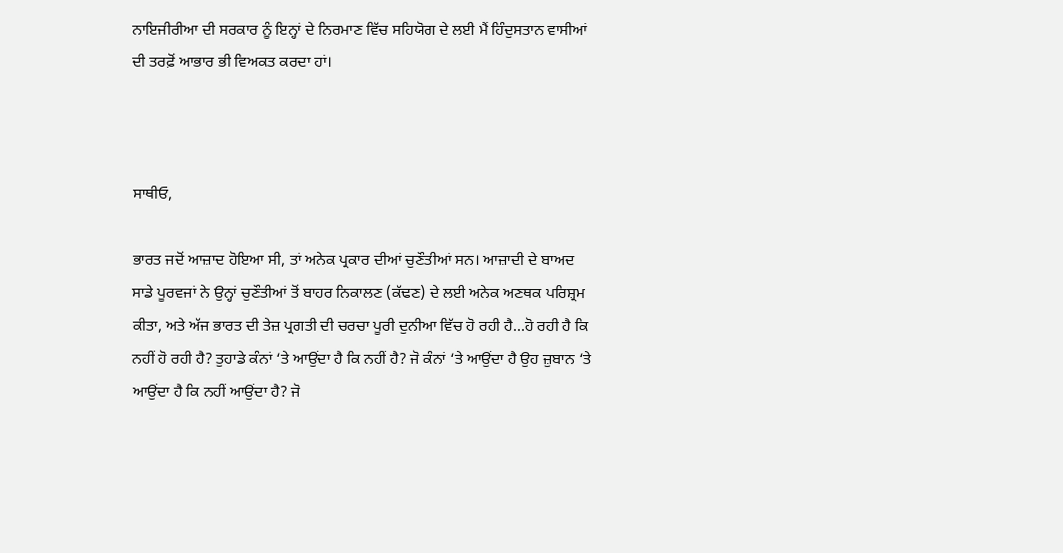ਨਾਇਜੀਰੀਆ ਦੀ ਸਰਕਾਰ ਨੂੰ ਇਨ੍ਹਾਂ ਦੇ ਨਿਰਮਾਣ ਵਿੱਚ ਸਹਿਯੋਗ ਦੇ ਲਈ ਮੈਂ ਹਿੰਦੁਸਤਾਨ ਵਾਸੀਆਂ ਦੀ ਤਰਫ਼ੋਂ ਆਭਾਰ ਭੀ ਵਿਅਕਤ ਕਰਦਾ ਹਾਂ।



ਸਾਥੀਓ,

ਭਾਰਤ ਜਦੋਂ ਆਜ਼ਾਦ ਹੋਇਆ ਸੀ, ਤਾਂ ਅਨੇਕ ਪ੍ਰਕਾਰ ਦੀਆਂ ਚੁਣੌਤੀਆਂ ਸਨ। ਆਜ਼ਾਦੀ ਦੇ ਬਾਅਦ ਸਾਡੇ ਪੂਰਵਜਾਂ ਨੇ ਉਨ੍ਹਾਂ ਚੁਣੌਤੀਆਂ ਤੋਂ ਬਾਹਰ ਨਿਕਾਲਣ (ਕੱਢਣ) ਦੇ ਲਈ ਅਨੇਕ ਅਣਥਕ ਪਰਿਸ਼੍ਰਮ ਕੀਤਾ, ਅਤੇ ਅੱਜ ਭਾਰਤ ਦੀ ਤੇਜ਼ ਪ੍ਰਗਤੀ ਦੀ ਚਰਚਾ ਪੂਰੀ ਦੁਨੀਆ ਵਿੱਚ ਹੋ ਰਹੀ ਹੈ...ਹੋ ਰਹੀ ਹੈ ਕਿ ਨਹੀਂ ਹੋ ਰਹੀ ਹੈ? ਤੁਹਾਡੇ ਕੰਨਾਂ ‘ਤੇ ਆਉਂਦਾ ਹੈ ਕਿ ਨਹੀਂ ਹੈ? ਜੋ ਕੰਨਾਂ ‘ਤੇ ਆਉਂਦਾ ਹੈ ਉਹ ਜ਼ੁਬਾਨ ‘ਤੇ ਆਉਂਦਾ ਹੈ ਕਿ ਨਹੀਂ ਆਉਂਦਾ ਹੈ? ਜੋ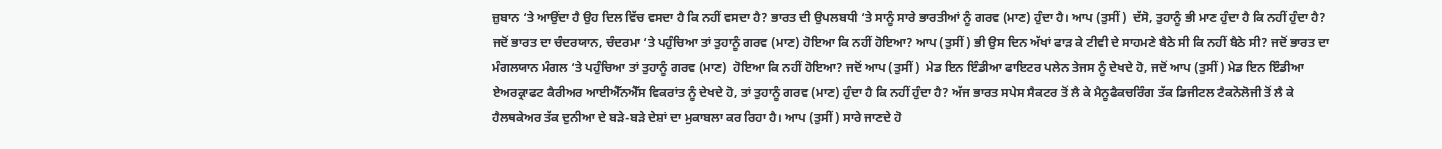ਜ਼ੁਬਾਨ ‘ਤੇ ਆਉਂਦਾ ਹੈ ਉਹ ਦਿਲ ਵਿੱਚ ਵਸਦਾ ਹੈ ਕਿ ਨਹੀਂ ਵਸਦਾ ਹੈ? ਭਾਰਤ ਦੀ ਉਪਲਬਧੀ ‘ਤੇ ਸਾਨੂੰ ਸਾਰੇ ਭਾਰਤੀਆਂ ਨੂੰ ਗਰਵ (ਮਾਣ) ਹੁੰਦਾ ਹੈ। ਆਪ (ਤੁਸੀਂ)  ਦੱਸੋ, ਤੁਹਾਨੂੰ ਭੀ ਮਾਣ ਹੁੰਦਾ ਹੈ ਕਿ ਨਹੀਂ ਹੁੰਦਾ ਹੈ? ਜਦੋਂ ਭਾਰਤ ਦਾ ਚੰਦਰਯਾਨ, ਚੰਦਰਮਾ ‘ਤੇ ਪਹੁੰਚਿਆ ਤਾਂ ਤੁਹਾਨੂੰ ਗਰਵ (ਮਾਣ) ਹੋਇਆ ਕਿ ਨਹੀਂ ਹੋਇਆ? ਆਪ (ਤੁਸੀਂ) ਭੀ ਉਸ ਦਿਨ ਅੱਖਾਂ ਫਾੜ ਕੇ ਟੀਵੀ ਦੇ ਸਾਹਮਣੇ ਬੈਠੇ ਸੀ ਕਿ ਨਹੀਂ ਬੈਠੇ ਸੀ? ਜਦੋਂ ਭਾਰਤ ਦਾ ਮੰਗਲਯਾਨ ਮੰਗਲ ‘ਤੇ ਪਹੁੰਚਿਆ ਤਾਂ ਤੁਹਾਨੂੰ ਗਰਵ (ਮਾਣ)  ਹੋਇਆ ਕਿ ਨਹੀਂ ਹੋਇਆ? ਜਦੋਂ ਆਪ (ਤੁਸੀਂ)  ਮੇਡ ਇਨ ਇੰਡੀਆ ਫਾਇਟਰ ਪਲੇਨ ਤੇਜਸ ਨੂੰ ਦੇਖਦੇ ਹੋ, ਜਦੋਂ ਆਪ (ਤੁਸੀਂ) ਮੇਡ ਇਨ ਇੰਡੀਆ ਏਅਰਕ੍ਰਾਫਟ ਕੈਰੀਅਰ ਆਈਐੱਨਐੱਸ ਵਿਕਰਾਂਤ ਨੂੰ ਦੇਖਦੇ ਹੋ, ਤਾਂ ਤੁਹਾਨੂੰ ਗਰਵ (ਮਾਣ) ਹੁੰਦਾ ਹੈ ਕਿ ਨਹੀਂ ਹੁੰਦਾ ਹੈ? ਅੱਜ ਭਾਰਤ ਸਪੇਸ ਸੈਕਟਰ ਤੋਂ ਲੈ ਕੇ ਮੈਨੂਫੈਕਚਰਿੰਗ ਤੱਕ ਡਿਜੀਟਲ ਟੈਕਨੋਲੋਜੀ ਤੋਂ ਲੈ ਕੇ ਹੈਲਥਕੇਅਰ ਤੱਕ ਦੁਨੀਆ ਦੇ ਬੜੇ-ਬੜੇ ਦੇਸ਼ਾਂ ਦਾ ਮੁਕਾਬਲਾ ਕਰ ਰਿਹਾ ਹੈ। ਆਪ (ਤੁਸੀਂ) ਸਾਰੇ ਜਾਣਦੇ ਹੋ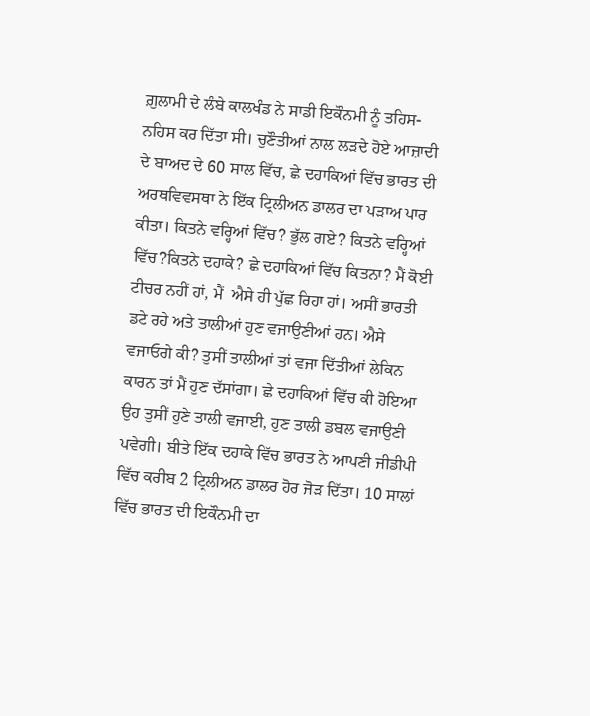ਗ਼ੁਲਾਮੀ ਦੇ ਲੰਬੇ ਕਾਲਖੰਡ ਨੇ ਸਾਡੀ ਇਕੌਨਮੀ ਨੂੰ ਤਹਿਸ-ਨਹਿਸ ਕਰ ਦਿੱਤਾ ਸੀ। ਚੁਣੌਤੀਆਂ ਨਾਲ ਲੜਦੇ ਹੋਏ ਆਜ਼ਾਦੀ ਦੇ ਬਾਅਦ ਦੇ 60 ਸਾਲ ਵਿੱਚ, ਛੇ ਦਹਾਕਿਆਂ ਵਿੱਚ ਭਾਰਤ ਦੀ ਅਰਥਵਿਵਸਥਾ ਨੇ ਇੱਕ ਟ੍ਰਿਲੀਅਨ ਡਾਲਰ ਦਾ ਪੜਾਅ ਪਾਰ ਕੀਤਾ। ਕਿਤਨੇ ਵਰ੍ਹਿਆਂ ਵਿੱਚ? ਭੁੱਲ ਗਏ? ਕਿਤਨੇ ਵਰ੍ਹਿਆਂ ਵਿੱਚ?ਕਿਤਨੇ ਦਹਾਕੇ? ਛੇ ਦਹਾਕਿਆਂ ਵਿੱਚ ਕਿਤਨਾ? ਮੈਂ ਕੋਈ ਟੀਚਰ ਨਹੀਂ ਹਾਂ, ਮੈਂ  ਐਸੇ ਹੀ ਪੁੱਛ ਰਿਹਾ ਹਾਂ। ਅਸੀਂ ਭਾਰਤੀ ਡਟੇ ਰਹੇ ਅਤੇ ਤਾਲੀਆਂ ਹੁਣ ਵਜਾਉਣੀਆਂ ਹਨ। ਐਸੇ ਵਜਾਓਗੇ ਕੀ? ਤੁਸੀਂ ਤਾਲੀਆਂ ਤਾਂ ਵਜਾ ਦਿੱਤੀਆਂ ਲੇਕਿਨ ਕਾਰਨ ਤਾਂ ਮੈਂ ਹੁਣ ਦੱਸਾਂਗਾ। ਛੇ ਦਹਾਕਿਆਂ ਵਿੱਚ ਕੀ ਹੋਇਆ ਉਹ ਤੁਸੀਂ ਹੁਣੇ ਤਾਲੀ ਵਜਾਈ, ਹੁਣ ਤਾਲੀ ਡਬਲ ਵਜਾਉਣੀ ਪਵੇਗੀ। ਬੀਤੇ ਇੱਕ ਦਹਾਕੇ ਵਿੱਚ ਭਾਰਤ ਨੇ ਆਪਣੀ ਜੀਡੀਪੀ ਵਿੱਚ ਕਰੀਬ 2 ਟ੍ਰਿਲੀਅਨ ਡਾਲਰ ਹੋਰ ਜੋੜ ਦਿੱਤਾ। 10 ਸਾਲਾਂ ਵਿੱਚ ਭਾਰਤ ਦੀ ਇਕੌਨਮੀ ਦਾ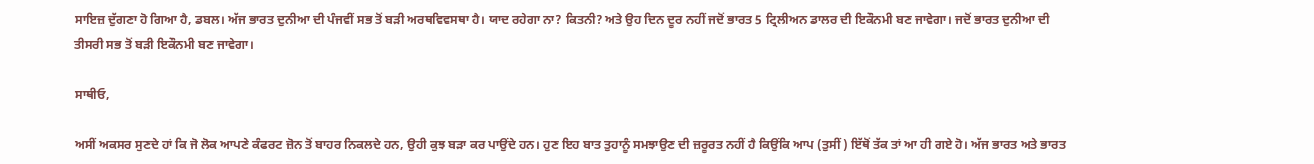ਸਾਇਜ਼ ਦੁੱਗਣਾ ਹੋ ਗਿਆ ਹੈ, ਡਬਲ। ਅੱਜ ਭਾਰਤ ਦੁਨੀਆ ਦੀ ਪੰਜਵੀਂ ਸਭ ਤੋਂ ਬੜੀ ਅਰਥਵਿਵਸਥਾ ਹੈ। ਯਾਦ ਰਹੇਗਾ ਨਾ? ਕਿਤਨੀ? ਅਤੇ ਉਹ ਦਿਨ ਦੂਰ ਨਹੀਂ ਜਦੋਂ ਭਾਰਤ 5 ਟ੍ਰਿਲੀਅਨ ਡਾਲਰ ਦੀ ਇਕੌਨਮੀ ਬਣ ਜਾਵੇਗਾ। ਜਦੋਂ ਭਾਰਤ ਦੁਨੀਆ ਦੀ ਤੀਸਰੀ ਸਭ ਤੋਂ ਬੜੀ ਇਕੌਨਮੀ ਬਣ ਜਾਵੇਗਾ।

ਸਾਥੀਓ,

ਅਸੀਂ ਅਕਸਰ ਸੁਣਦੇ ਹਾਂ ਕਿ ਜੋ ਲੋਕ ਆਪਣੇ ਕੰਫਰਟ ਜ਼ੋਨ ਤੋਂ ਬਾਹਰ ਨਿਕਲਦੇ ਹਨ, ਉਹੀ ਕੁਝ ਬੜਾ ਕਰ ਪਾਉਂਦੇ ਹਨ। ਹੁਣ ਇਹ ਬਾਤ ਤੁਹਾਨੂੰ ਸਮਝਾਉਣ ਦੀ ਜ਼ਰੂਰਤ ਨਹੀਂ ਹੈ ਕਿਉਂਕਿ ਆਪ (ਤੁਸੀਂ) ਇੱਥੋਂ ਤੱਕ ਤਾਂ ਆ ਹੀ ਗਏ ਹੋ। ਅੱਜ ਭਾਰਤ ਅਤੇ ਭਾਰਤ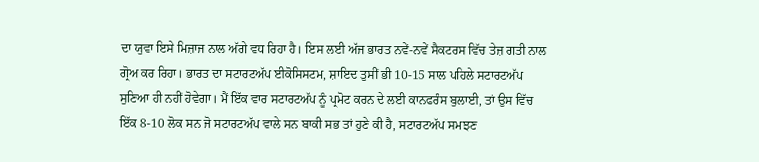ਦਾ ਯੁਵਾ ਇਸੇ ਮਿਜ਼ਾਜ ਨਾਲ ਅੱਗੇ ਵਧ ਰਿਹਾ ਹੈ। ਇਸ ਲਈ ਅੱਜ ਭਾਰਤ ਨਵੇਂ-ਨਵੇਂ ਸੈਕਟਰਸ ਵਿੱਚ ਤੇਜ਼ ਗਤੀ ਨਾਲ ਗ੍ਰੋਅ ਕਰ ਰਿਹਾ। ਭਾਰਤ ਦਾ ਸਟਾਰਟਅੱਪ ਈਕੋਸਿਸਟਮ, ਸ਼ਾਇਦ ਤੁਸੀਂ ਭੀ 10-15 ਸਾਲ ਪਹਿਲੇ ਸਟਾਰਟਅੱਪ ਸੁਣਿਆ ਹੀ ਨਹੀਂ ਹੋਵੇਗਾ। ਮੈਂ ਇੱਕ ਵਾਰ ਸਟਾਰਟਅੱਪ ਨੂੰ ਪ੍ਰਮੋਟ ਕਰਨ ਦੇ ਲਈ ਕਾਨਫਰੰਸ ਬੁਲਾਈ, ਤਾਂ ਉਸ ਵਿੱਚ ਇੱਕ 8-10 ਲੋਕ ਸਨ ਜੋ ਸਟਾਰਟਅੱਪ ਵਾਲੇ ਸਨ ਬਾਕੀ ਸਭ ਤਾਂ ਹੁਣੇ ਕੀ ਹੈ, ਸਟਾਰਟਅੱਪ ਸਮਝਣ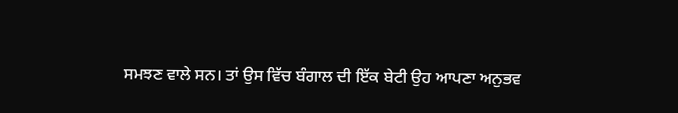ਸਮਝਣ ਵਾਲੇ ਸਨ। ਤਾਂ ਉਸ ਵਿੱਚ ਬੰਗਾਲ ਦੀ ਇੱਕ ਬੇਟੀ ਉਹ ਆਪਣਾ ਅਨੁਭਵ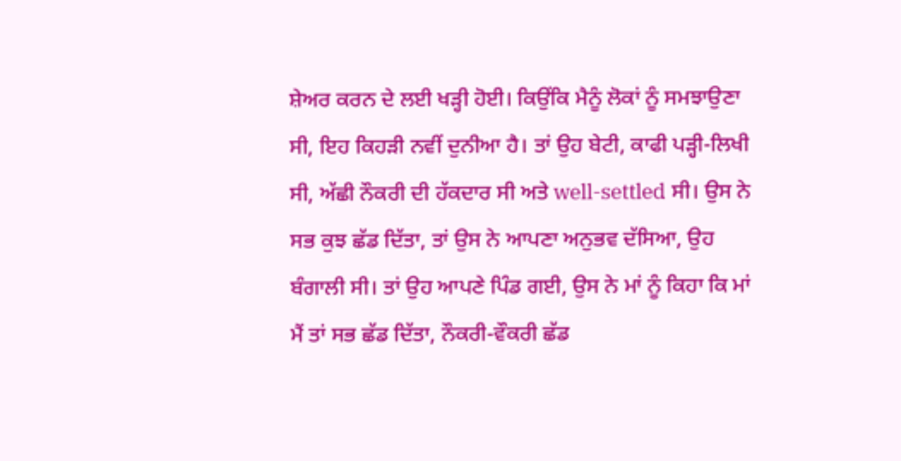ਸ਼ੇਅਰ ਕਰਨ ਦੇ ਲਈ ਖੜ੍ਹੀ ਹੋਈ। ਕਿਉਂਕਿ ਮੈਨੂੰ ਲੋਕਾਂ ਨੂੰ ਸਮਝਾਉਣਾ ਸੀ, ਇਹ ਕਿਹੜੀ ਨਵੀਂ ਦੁਨੀਆ ਹੈ। ਤਾਂ ਉਹ ਬੇਟੀ, ਕਾਫੀ ਪੜ੍ਹੀ-ਲਿਖੀ ਸੀ, ਅੱਛੀ ਨੌਕਰੀ ਦੀ ਹੱਕਦਾਰ ਸੀ ਅਤੇ well-settled ਸੀ। ਉਸ ਨੇ ਸਭ ਕੁਝ ਛੱਡ ਦਿੱਤਾ, ਤਾਂ ਉਸ ਨੇ ਆਪਣਾ ਅਨੁਭਵ ਦੱਸਿਆ, ਉਹ ਬੰਗਾਲੀ ਸੀ। ਤਾਂ ਉਹ ਆਪਣੇ ਪਿੰਡ ਗਈ, ਉਸ ਨੇ ਮਾਂ ਨੂੰ ਕਿਹਾ ਕਿ ਮਾਂ ਮੈਂ ਤਾਂ ਸਭ ਛੱਡ ਦਿੱਤਾ, ਨੌਕਰੀ-ਵੌਕਰੀ ਛੱਡ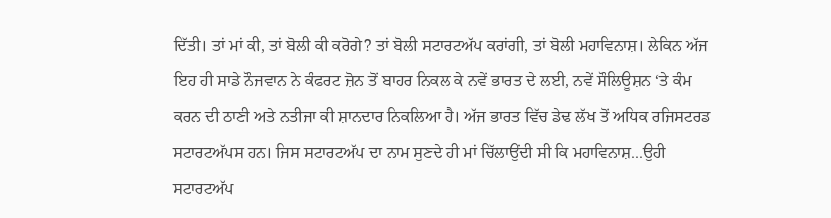ਦਿੱਤੀ। ਤਾਂ ਮਾਂ ਕੀ, ਤਾਂ ਬੋਲੀ ਕੀ ਕਰੋਗੇ? ਤਾਂ ਬੋਲੀ ਸਟਾਰਟਅੱਪ ਕਰਾਂਗੀ, ਤਾਂ ਬੋਲੀ ਮਹਾਵਿਨਾਸ਼। ਲੇਕਿਨ ਅੱਜ ਇਹ ਹੀ ਸਾਡੇ ਨੌਜਵਾਨ ਨੇ ਕੰਫਰਟ ਜ਼ੋਨ ਤੋਂ ਬਾਹਰ ਨਿਕਲ ਕੇ ਨਵੇਂ ਭਾਰਤ ਦੇ ਲਈ, ਨਵੇਂ ਸੌਲਿਊਸ਼ਨ ‘ਤੇ ਕੰਮ ਕਰਨ ਦੀ ਠਾਣੀ ਅਤੇ ਨਤੀਜਾ ਕੀ ਸ਼ਾਨਦਾਰ ਨਿਕਲਿਆ ਹੈ। ਅੱਜ ਭਾਰਤ ਵਿੱਚ ਡੇਢ ਲੱਖ ਤੋਂ ਅਧਿਕ ਰਜਿਸਟਰਡ ਸਟਾਰਟਅੱਪਸ ਹਨ। ਜਿਸ ਸਟਾਰਟਅੱਪ ਦਾ ਨਾਮ ਸੁਣਦੇ ਹੀ ਮਾਂ ਚਿੱਲਾਉਂਦੀ ਸੀ ਕਿ ਮਹਾਵਿਨਾਸ਼...ਉਹੀ ਸਟਾਰਟਅੱਪ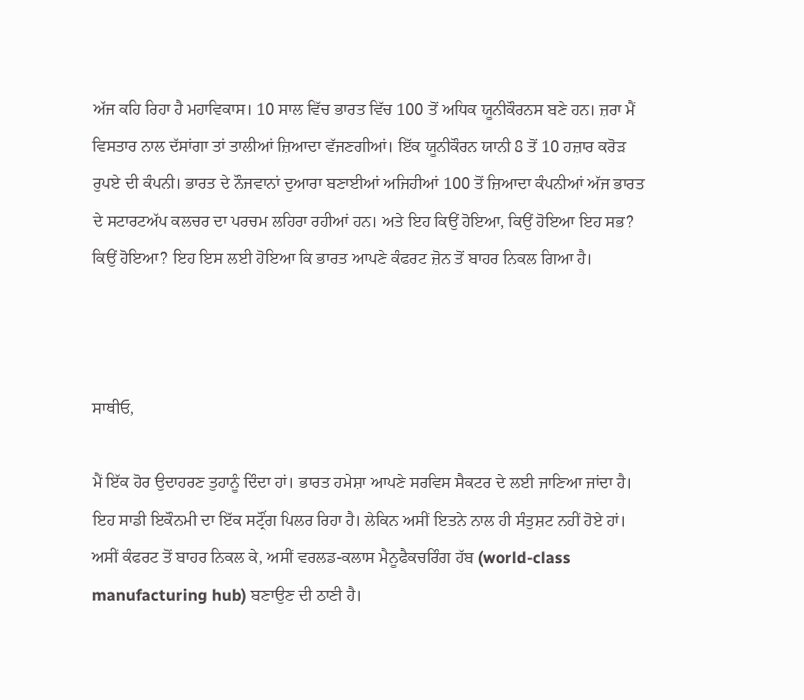ਅੱਜ ਕਹਿ ਰਿਹਾ ਹੈ ਮਹਾਵਿਕਾਸ। 10 ਸਾਲ ਵਿੱਚ ਭਾਰਤ ਵਿੱਚ 100 ਤੋਂ ਅਧਿਕ ਯੂਨੀਕੌਰਨਸ ਬਣੇ ਹਨ। ਜ਼ਰਾ ਮੈਂ ਵਿਸਤਾਰ ਨਾਲ ਦੱਸਾਂਗਾ ਤਾਂ ਤਾਲੀਆਂ ਜ਼ਿਆਦਾ ਵੱਜਣਗੀਆਂ। ਇੱਕ ਯੂਨੀਕੌਰਨ ਯਾਨੀ 8 ਤੋਂ 10 ਹਜ਼ਾਰ ਕਰੋੜ ਰੁਪਏ ਦੀ ਕੰਪਨੀ। ਭਾਰਤ ਦੇ ਨੌਜਵਾਨਾਂ ਦੁਆਰਾ ਬਣਾਈਆਂ ਅਜਿਹੀਆਂ 100 ਤੋਂ ਜ਼ਿਆਦਾ ਕੰਪਨੀਆਂ ਅੱਜ ਭਾਰਤ ਦੇ ਸਟਾਰਟਅੱਪ ਕਲਚਰ ਦਾ ਪਰਚਮ ਲਹਿਰਾ ਰਹੀਆਂ ਹਨ। ਅਤੇ ਇਹ ਕਿਉਂ ਹੋਇਆ, ਕਿਉਂ ਹੋਇਆ ਇਹ ਸਭ? ਕਿਉਂ ਹੋਇਆ? ਇਹ ਇਸ ਲਈ ਹੋਇਆ ਕਿ ਭਾਰਤ ਆਪਣੇ ਕੰਫਰਟ ਜ਼ੋਨ ਤੋਂ ਬਾਹਰ ਨਿਕਲ ਗਿਆ ਹੈ।



ਸਾਥੀਓ,

ਮੈਂ ਇੱਕ ਹੋਰ ਉਦਾਹਰਣ ਤੁਹਾਨੂੰ ਦਿੰਦਾ ਹਾਂ। ਭਾਰਤ ਹਮੇਸ਼ਾ ਆਪਣੇ ਸਰਵਿਸ ਸੈਕਟਰ ਦੇ ਲਈ ਜਾਣਿਆ ਜਾਂਦਾ ਹੈ। ਇਹ ਸਾਡੀ ਇਕੌਨਮੀ ਦਾ ਇੱਕ ਸਟ੍ਰੌਂਗ ਪਿਲਰ ਰਿਹਾ ਹੈ। ਲੇਕਿਨ ਅਸੀਂ ਇਤਨੇ ਨਾਲ ਹੀ ਸੰਤੁਸ਼ਟ ਨਹੀਂ ਹੋਏ ਹਾਂ। ਅਸੀਂ ਕੰਫਰਟ ਤੋਂ ਬਾਹਰ ਨਿਕਲ ਕੇ, ਅਸੀਂ ਵਰਲਡ-ਕਲਾਸ ਮੈਨੂਫੈਕਚਰਿੰਗ ਹੱਬ (world-class manufacturing hub) ਬਣਾਉਣ ਦੀ ਠਾਣੀ ਹੈ।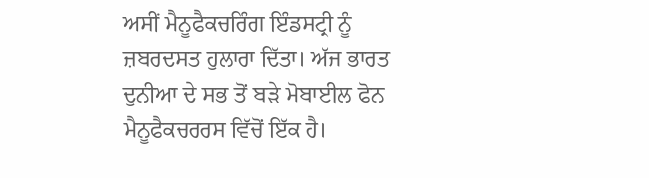ਅਸੀਂ ਮੈਨੂਫੈਕਚਰਿੰਗ ਇੰਡਸਟ੍ਰੀ ਨੂੰ ਜ਼ਬਰਦਸਤ ਹੁਲਾਰਾ ਦਿੱਤਾ। ਅੱਜ ਭਾਰਤ ਦੁਨੀਆ ਦੇ ਸਭ ਤੋਂ ਬੜੇ ਮੋਬਾਈਲ ਫੋਨ ਮੈਨੂਫੈਕਚਰਰਸ ਵਿੱਚੋਂ ਇੱਕ ਹੈ।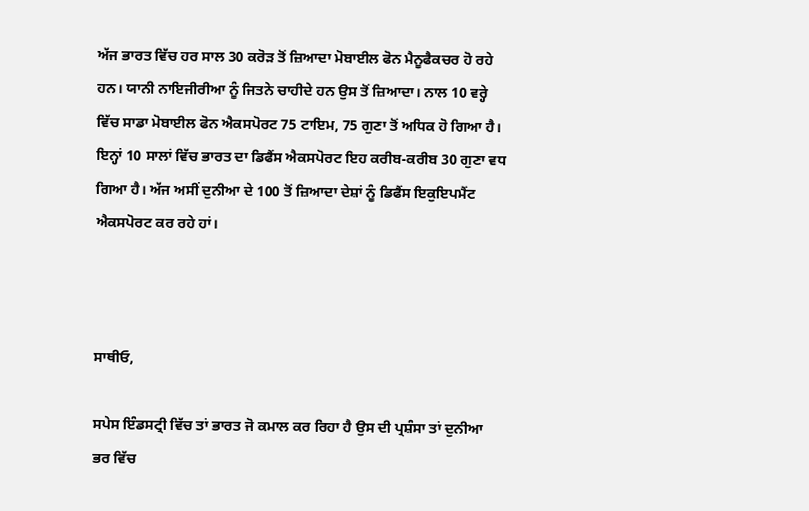ਅੱਜ ਭਾਰਤ ਵਿੱਚ ਹਰ ਸਾਲ 30 ਕਰੋੜ ਤੋਂ ਜ਼ਿਆਦਾ ਮੋਬਾਈਲ ਫੋਨ ਮੈਨੂਫੈਕਚਰ ਹੋ ਰਹੇ ਹਨ। ਯਾਨੀ ਨਾਇਜੀਰੀਆ ਨੂੰ ਜਿਤਨੇ ਚਾਹੀਦੇ ਹਨ ਉਸ ਤੋਂ ਜ਼ਿਆਦਾ। ਨਾਲ 10 ਵਰ੍ਹੇ ਵਿੱਚ ਸਾਡਾ ਮੋਬਾਈਲ ਫੋਨ ਐਕਸਪੋਰਟ 75 ਟਾਇਮ, 75 ਗੁਣਾ ਤੋਂ ਅਧਿਕ ਹੋ ਗਿਆ ਹੈ। ਇਨ੍ਹਾਂ 10 ਸਾਲਾਂ ਵਿੱਚ ਭਾਰਤ ਦਾ ਡਿਫੈਂਸ ਐਕਸਪੋਰਟ ਇਹ ਕਰੀਬ-ਕਰੀਬ 30 ਗੁਣਾ ਵਧ ਗਿਆ ਹੈ। ਅੱਜ ਅਸੀਂ ਦੁਨੀਆ ਦੇ 100 ਤੋਂ ਜ਼ਿਆਦਾ ਦੇਸ਼ਾਂ ਨੂੰ ਡਿਫੈਂਸ ਇਕੁਇਪਮੈਂਟ ਐਕਸਪੋਰਟ ਕਰ ਰਹੇ ਹਾਂ।



ਸਾਥੀਓ,

ਸਪੇਸ ਇੰਡਸਟ੍ਰੀ ਵਿੱਚ ਤਾਂ ਭਾਰਤ ਜੋ ਕਮਾਲ ਕਰ ਰਿਹਾ ਹੈ ਉਸ ਦੀ ਪ੍ਰਸ਼ੰਸਾ ਤਾਂ ਦੁਨੀਆ ਭਰ ਵਿੱਚ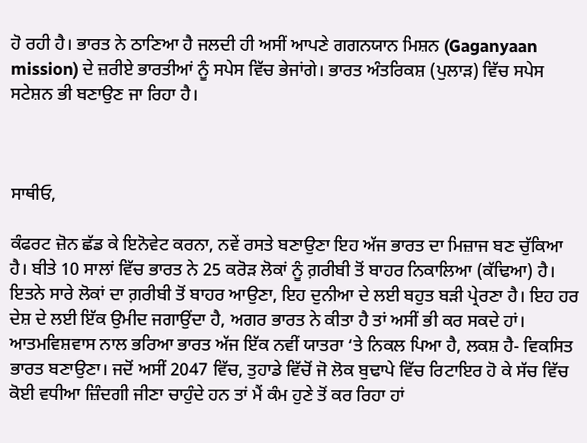ਹੋ ਰਹੀ ਹੈ। ਭਾਰਤ ਨੇ ਠਾਣਿਆ ਹੈ ਜਲਦੀ ਹੀ ਅਸੀਂ ਆਪਣੇ ਗਗਨਯਾਨ ਮਿਸ਼ਨ (Gaganyaan mission) ਦੇ ਜ਼ਰੀਏ ਭਾਰਤੀਆਂ ਨੂੰ ਸਪੇਸ ਵਿੱਚ ਭੇਜਾਂਗੇ। ਭਾਰਤ ਅੰਤਰਿਕਸ਼ (ਪੁਲਾੜ) ਵਿੱਚ ਸਪੇਸ ਸਟੇਸ਼ਨ ਭੀ ਬਣਾਉਣ ਜਾ ਰਿਹਾ ਹੈ।



ਸਾਥੀਓ,

ਕੰਫਰਟ ਜ਼ੋਨ ਛੱਡ ਕੇ ਇਨੋਵੇਟ ਕਰਨਾ, ਨਵੇਂ ਰਸਤੇ ਬਣਾਉਣਾ ਇਹ ਅੱਜ ਭਾਰਤ ਦਾ ਮਿਜ਼ਾਜ ਬਣ ਚੁੱਕਿਆ ਹੈ। ਬੀਤੇ 10 ਸਾਲਾਂ ਵਿੱਚ ਭਾਰਤ ਨੇ 25 ਕਰੋੜ ਲੋਕਾਂ ਨੂੰ ਗ਼ਰੀਬੀ ਤੋਂ ਬਾਹਰ ਨਿਕਾਲਿਆ (ਕੱਢਿਆ) ਹੈ। ਇਤਨੇ ਸਾਰੇ ਲੋਕਾਂ ਦਾ ਗ਼ਰੀਬੀ ਤੋਂ ਬਾਹਰ ਆਉਣਾ, ਇਹ ਦੁਨੀਆ ਦੇ ਲਈ ਬਹੁਤ ਬੜੀ ਪ੍ਰੇਰਣਾ ਹੈ। ਇਹ ਹਰ ਦੇਸ਼ ਦੇ ਲਈ ਇੱਕ ਉਮੀਦ ਜਗਾਉਂਦਾ ਹੈ, ਅਗਰ ਭਾਰਤ ਨੇ ਕੀਤਾ ਹੈ ਤਾਂ ਅਸੀਂ ਭੀ ਕਰ ਸਕਦੇ ਹਾਂ। ਆਤਮਵਿਸ਼ਵਾਸ ਨਾਲ ਭਰਿਆ ਭਾਰਤ ਅੱਜ ਇੱਕ ਨਵੀਂ ਯਾਤਰਾ ‘ਤੇ ਨਿਕਲ ਪਿਆ ਹੈ, ਲਕਸ਼ ਹੈ- ਵਿਕਸਿਤ ਭਾਰਤ ਬਣਾਉਣਾ। ਜਦੋਂ ਅਸੀਂ 2047 ਵਿੱਚ, ਤੁਹਾਡੇ ਵਿੱਚੋਂ ਜੋ ਲੋਕ ਬੁਢਾਪੇ ਵਿੱਚ ਰਿਟਾਇਰ ਹੋ ਕੇ ਸੱਚ ਵਿੱਚ ਕੋਈ ਵਧੀਆ ਜ਼ਿੰਦਗੀ ਜੀਣਾ ਚਾਹੁੰਦੇ ਹਨ ਤਾਂ ਮੈਂ ਕੰਮ ਹੁਣੇ ਤੋਂ ਕਰ ਰਿਹਾ ਹਾਂ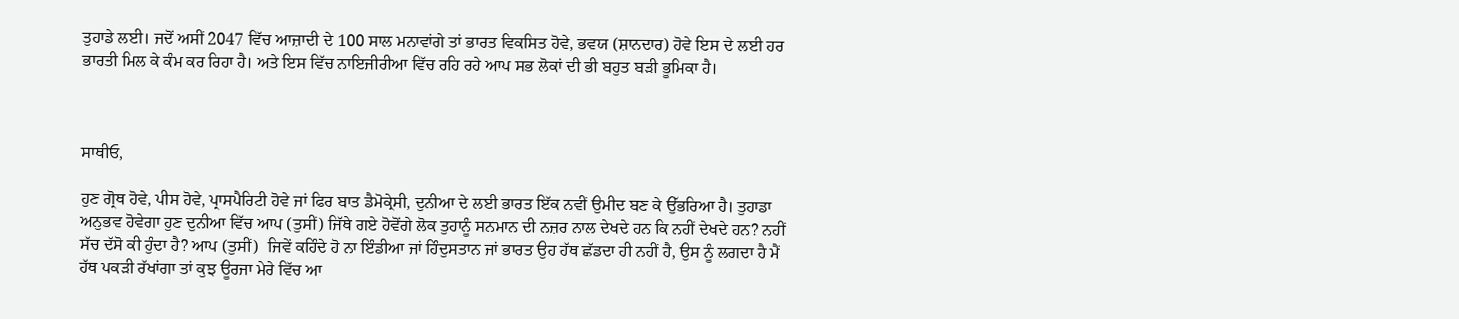ਤੁਹਾਡੇ ਲਈ। ਜਦੋਂ ਅਸੀਂ 2047 ਵਿੱਚ ਆਜ਼ਾਦੀ ਦੇ 100 ਸਾਲ ਮਨਾਵਾਂਗੇ ਤਾਂ ਭਾਰਤ ਵਿਕਸਿਤ ਹੋਵੇ, ਭਵਯ (ਸ਼ਾਨਦਾਰ) ਹੋਵੇ ਇਸ ਦੇ ਲਈ ਹਰ ਭਾਰਤੀ ਮਿਲ ਕੇ ਕੰਮ ਕਰ ਰਿਹਾ ਹੈ। ਅਤੇ ਇਸ ਵਿੱਚ ਨਾਇਜੀਰੀਆ ਵਿੱਚ ਰਹਿ ਰਹੇ ਆਪ ਸਭ ਲੋਕਾਂ ਦੀ ਭੀ ਬਹੁਤ ਬੜੀ ਭੂਮਿਕਾ ਹੈ।



ਸਾਥੀਓ,

ਹੁਣ ਗ੍ਰੋਥ ਹੋਵੇ, ਪੀਸ ਹੋਵੇ, ਪ੍ਰਾਸਪੈਰਿਟੀ ਹੋਵੇ ਜਾਂ ਫਿਰ ਬਾਤ ਡੈਮੋਕ੍ਰੇਸੀ, ਦੁਨੀਆ ਦੇ ਲਈ ਭਾਰਤ ਇੱਕ ਨਵੀਂ ਉਮੀਦ ਬਣ ਕੇ ਉੱਭਰਿਆ ਹੈ। ਤੁਹਾਡਾ ਅਨੁਭਵ ਹੋਵੇਗਾ ਹੁਣ ਦੁਨੀਆ ਵਿੱਚ ਆਪ (ਤੁਸੀਂ) ਜਿੱਥੇ ਗਏ ਹੋਵੋਂਗੇ ਲੋਕ ਤੁਹਾਨੂੰ ਸਨਮਾਨ ਦੀ ਨਜ਼ਰ ਨਾਲ ਦੇਖਦੇ ਹਨ ਕਿ ਨਹੀਂ ਦੇਖਦੇ ਹਨ? ਨਹੀਂ ਸੱਚ ਦੱਸੋ ਕੀ ਹੁੰਦਾ ਹੈ? ਆਪ (ਤੁਸੀਂ)  ਜਿਵੇਂ ਕਹਿੰਦੇ ਹੋ ਨਾ ਇੰਡੀਆ ਜਾਂ ਹਿੰਦੁਸਤਾਨ ਜਾਂ ਭਾਰਤ ਉਹ ਹੱਥ ਛੱਡਦਾ ਹੀ ਨਹੀਂ ਹੈ, ਉਸ ਨੂੰ ਲਗਦਾ ਹੈ ਮੈਂ ਹੱਥ ਪਕੜੀ ਰੱਖਾਂਗਾ ਤਾਂ ਕੁਝ ਊਰਜਾ ਮੇਰੇ ਵਿੱਚ ਆ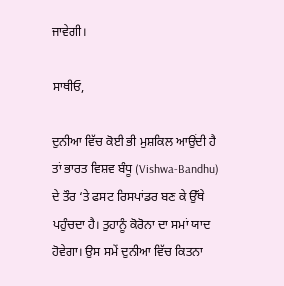ਜਾਵੇਗੀ।

ਸਾਥੀਓ,

ਦੁਨੀਆ ਵਿੱਚ ਕੋਈ ਭੀ ਮੁਸ਼ਕਿਲ ਆਉਂਦੀ ਹੈ ਤਾਂ ਭਾਰਤ ਵਿਸ਼ਵ ਬੰਧੂ (Vishwa-Bandhu) ਦੇ ਤੌਰ ‘ਤੇ ਫਸਟ ਰਿਸਪਾਂਡਰ ਬਣ ਕੇ ਉੱਥੇ ਪਹੁੰਚਦਾ ਹੈ। ਤੁਹਾਨੂੰ ਕੋਰੋਨਾ ਦਾ ਸਮਾਂ ਯਾਦ ਹੋਵੇਗਾ। ਉਸ ਸਮੇਂ ਦੁਨੀਆ ਵਿੱਚ ਕਿਤਨਾ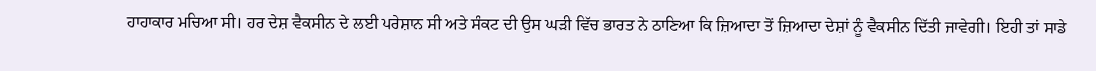ਹਾਹਾਕਾਰ ਮਚਿਆ ਸੀ। ਹਰ ਦੇਸ਼ ਵੈਕਸੀਨ ਦੇ ਲਈ ਪਰੇਸ਼ਾਨ ਸੀ ਅਤੇ ਸੰਕਟ ਦੀ ਉਸ ਘੜੀ ਵਿੱਚ ਭਾਰਤ ਨੇ ਠਾਣਿਆ ਕਿ ਜ਼ਿਆਦਾ ਤੋਂ ਜ਼ਿਆਦਾ ਦੇਸ਼ਾਂ ਨੂੰ ਵੈਕਸੀਨ ਦਿੱਤੀ ਜਾਵੇਗੀ। ਇਹੀ ਤਾਂ ਸਾਡੇ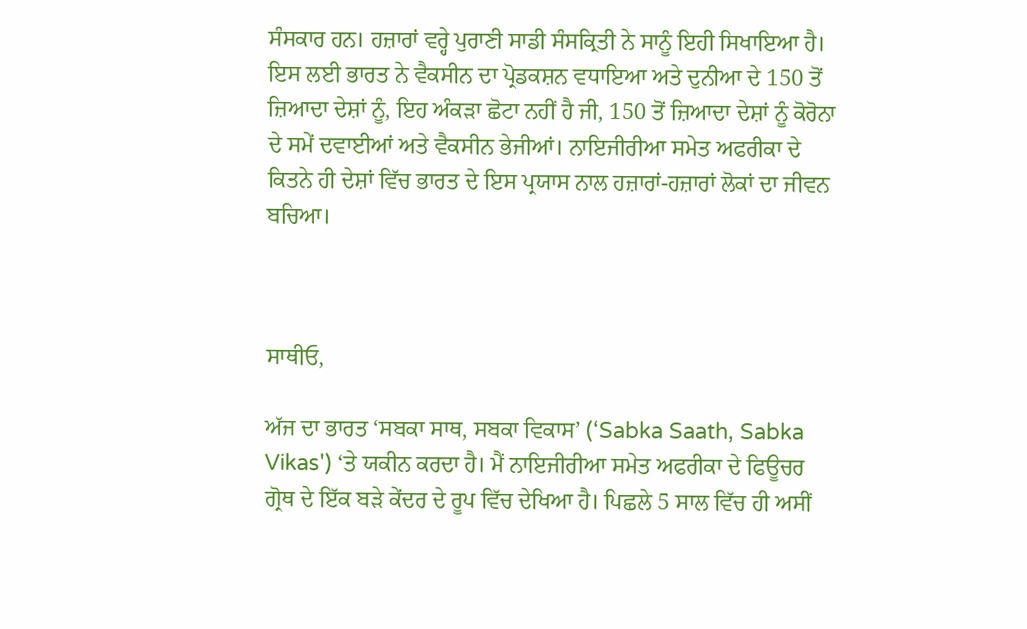ਸੰਸਕਾਰ ਹਨ। ਹਜ਼ਾਰਾਂ ਵਰ੍ਹੇ ਪੁਰਾਣੀ ਸਾਡੀ ਸੰਸਕ੍ਰਿਤੀ ਨੇ ਸਾਨੂੰ ਇਹੀ ਸਿਖਾਇਆ ਹੈ। ਇਸ ਲਈ ਭਾਰਤ ਨੇ ਵੈਕਸੀਨ ਦਾ ਪ੍ਰੋਡਕਸ਼ਨ ਵਧਾਇਆ ਅਤੇ ਦੁਨੀਆ ਦੇ 150 ਤੋਂ ਜ਼ਿਆਦਾ ਦੇਸ਼ਾਂ ਨੂੰ, ਇਹ ਅੰਕੜਾ ਛੋਟਾ ਨਹੀਂ ਹੈ ਜੀ, 150 ਤੋਂ ਜ਼ਿਆਦਾ ਦੇਸ਼ਾਂ ਨੂੰ ਕੋਰੋਨਾ ਦੇ ਸਮੇਂ ਦਵਾਈਆਂ ਅਤੇ ਵੈਕਸੀਨ ਭੇਜੀਆਂ। ਨਾਇਜੀਰੀਆ ਸਮੇਤ ਅਫਰੀਕਾ ਦੇ ਕਿਤਨੇ ਹੀ ਦੇਸ਼ਾਂ ਵਿੱਚ ਭਾਰਤ ਦੇ ਇਸ ਪ੍ਰਯਾਸ ਨਾਲ ਹਜ਼ਾਰਾਂ-ਹਜ਼ਾਰਾਂ ਲੋਕਾਂ ਦਾ ਜੀਵਨ ਬਚਿਆ।



ਸਾਥੀਓ,

ਅੱਜ ਦਾ ਭਾਰਤ ‘ਸਬਕਾ ਸਾਥ, ਸਬਕਾ ਵਿਕਾਸ’ (‘Sabka Saath, Sabka Vikas') ‘ਤੇ ਯਕੀਨ ਕਰਦਾ ਹੈ। ਮੈਂ ਨਾਇਜੀਰੀਆ ਸਮੇਤ ਅਫਰੀਕਾ ਦੇ ਫਿਊਚਰ ਗ੍ਰੋਥ ਦੇ ਇੱਕ ਬੜੇ ਕੇਂਦਰ ਦੇ ਰੂਪ ਵਿੱਚ ਦੇਖਿਆ ਹੈ। ਪਿਛਲੇ 5 ਸਾਲ ਵਿੱਚ ਹੀ ਅਸੀਂ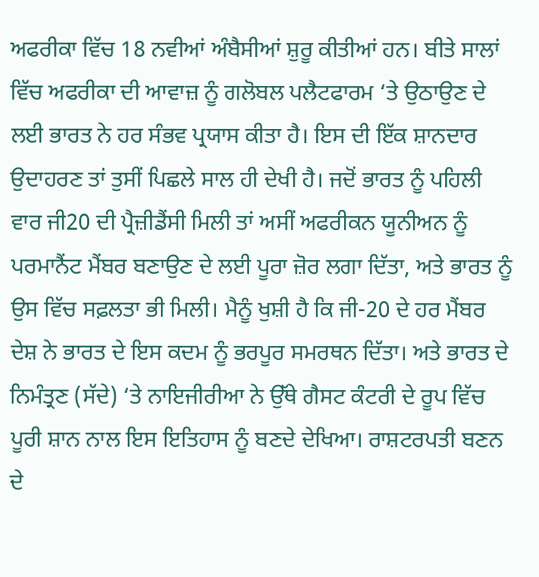ਅਫਰੀਕਾ ਵਿੱਚ 18 ਨਵੀਆਂ ਅੰਬੈਸੀਆਂ ਸ਼ੁਰੂ ਕੀਤੀਆਂ ਹਨ। ਬੀਤੇ ਸਾਲਾਂ ਵਿੱਚ ਅਫਰੀਕਾ ਦੀ ਆਵਾਜ਼ ਨੂੰ ਗਲੋਬਲ ਪਲੈਟਫਾਰਮ ‘ਤੇ ਉਠਾਉਣ ਦੇ ਲਈ ਭਾਰਤ ਨੇ ਹਰ ਸੰਭਵ ਪ੍ਰਯਾਸ ਕੀਤਾ ਹੈ। ਇਸ ਦੀ ਇੱਕ ਸ਼ਾਨਦਾਰ ਉਦਾਹਰਣ ਤਾਂ ਤੁਸੀਂ ਪਿਛਲੇ ਸਾਲ ਹੀ ਦੇਖੀ ਹੈ। ਜਦੋਂ ਭਾਰਤ ਨੂੰ ਪਹਿਲੀ ਵਾਰ ਜੀ20 ਦੀ ਪ੍ਰੈਜ਼ੀਡੈਂਸੀ ਮਿਲੀ ਤਾਂ ਅਸੀਂ ਅਫਰੀਕਨ ਯੂਨੀਅਨ ਨੂੰ ਪਰਮਾਨੈਂਟ ਮੈਂਬਰ ਬਣਾਉਣ ਦੇ ਲਈ ਪੂਰਾ ਜ਼ੋਰ ਲਗਾ ਦਿੱਤਾ, ਅਤੇ ਭਾਰਤ ਨੂੰ ਉਸ ਵਿੱਚ ਸਫ਼ਲਤਾ ਭੀ ਮਿਲੀ। ਮੈਨੂੰ ਖੁਸ਼ੀ ਹੈ ਕਿ ਜੀ-20 ਦੇ ਹਰ ਮੈਂਬਰ ਦੇਸ਼ ਨੇ ਭਾਰਤ ਦੇ ਇਸ ਕਦਮ ਨੂੰ ਭਰਪੂਰ ਸਮਰਥਨ ਦਿੱਤਾ। ਅਤੇ ਭਾਰਤ ਦੇ ਨਿਮੰਤ੍ਰਣ (ਸੱਦੇ) ‘ਤੇ ਨਾਇਜੀਰੀਆ ਨੇ ਉੱਥੇ ਗੈਸਟ ਕੰਟਰੀ ਦੇ ਰੂਪ ਵਿੱਚ ਪੂਰੀ ਸ਼ਾਨ ਨਾਲ ਇਸ ਇਤਿਹਾਸ ਨੂੰ ਬਣਦੇ ਦੇਖਿਆ। ਰਾਸ਼ਟਰਪਤੀ ਬਣਨ ਦੇ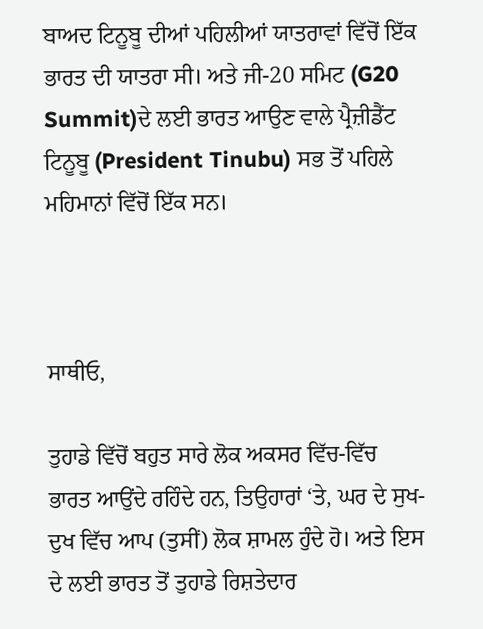ਬਾਅਦ ਟਿਨੂਬੂ ਦੀਆਂ ਪਹਿਲੀਆਂ ਯਾਤਰਾਵਾਂ ਵਿੱਚੋਂ ਇੱਕ ਭਾਰਤ ਦੀ ਯਾਤਰਾ ਸੀ। ਅਤੇ ਜੀ-20 ਸਮਿਟ (G20 Summit)ਦੇ ਲਈ ਭਾਰਤ ਆਉਣ ਵਾਲੇ ਪ੍ਰੈਜ਼ੀਡੈਂਟ ਟਿਨੂਬੂ (President Tinubu) ਸਭ ਤੋਂ ਪਹਿਲੇ ਮਹਿਮਾਨਾਂ ਵਿੱਚੋਂ ਇੱਕ ਸਨ।



ਸਾਥੀਓ,

ਤੁਹਾਡੇ ਵਿੱਚੋਂ ਬਹੁਤ ਸਾਰੇ ਲੋਕ ਅਕਸਰ ਵਿੱਚ-ਵਿੱਚ  ਭਾਰਤ ਆਉਂਦੇ ਰਹਿੰਦੇ ਹਨ, ਤਿਉਹਾਰਾਂ ‘ਤੇ, ਘਰ ਦੇ ਸੁਖ-ਦੁਖ ਵਿੱਚ ਆਪ (ਤੁਸੀਂ) ਲੋਕ ਸ਼ਾਮਲ ਹੁੰਦੇ ਹੋ। ਅਤੇ ਇਸ ਦੇ ਲਈ ਭਾਰਤ ਤੋਂ ਤੁਹਾਡੇ ਰਿਸ਼ਤੇਦਾਰ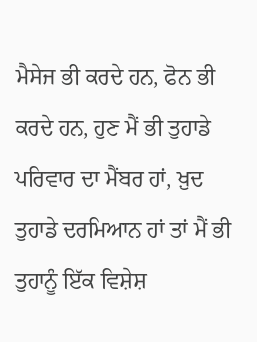ਮੈਸੇਜ ਭੀ ਕਰਦੇ ਹਨ, ਫੋਨ ਭੀ ਕਰਦੇ ਹਨ, ਹੁਣ ਮੈਂ ਭੀ ਤੁਹਾਡੇ ਪਰਿਵਾਰ ਦਾ ਮੈਂਬਰ ਹਾਂ, ਖ਼ੁਦ ਤੁਹਾਡੇ ਦਰਮਿਆਨ ਹਾਂ ਤਾਂ ਮੈਂ ਭੀ ਤੁਹਾਨੂੰ ਇੱਕ ਵਿਸ਼ੇਸ਼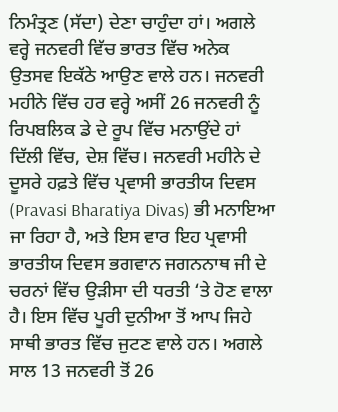ਨਿਮੰਤ੍ਰਣ (ਸੱਦਾ) ਦੇਣਾ ਚਾਹੁੰਦਾ ਹਾਂ। ਅਗਲੇ ਵਰ੍ਹੇ ਜਨਵਰੀ ਵਿੱਚ ਭਾਰਤ ਵਿੱਚ ਅਨੇਕ ਉਤਸਵ ਇਕੱਠੇ ਆਉਣ ਵਾਲੇ ਹਨ। ਜਨਵਰੀ ਮਹੀਨੇ ਵਿੱਚ ਹਰ ਵਰ੍ਹੇ ਅਸੀਂ 26 ਜਨਵਰੀ ਨੂੰ ਰਿਪਬਲਿਕ ਡੇ ਦੇ ਰੂਪ ਵਿੱਚ ਮਨਾਉਂਦੇ ਹਾਂ ਦਿੱਲੀ ਵਿੱਚ, ਦੇਸ਼ ਵਿੱਚ। ਜਨਵਰੀ ਮਹੀਨੇ ਦੇ ਦੂਸਰੇ ਹਫ਼ਤੇ ਵਿੱਚ ਪ੍ਰਵਾਸੀ ਭਾਰਤੀਯ ਦਿਵਸ (Pravasi Bharatiya Divas) ਭੀ ਮਨਾਇਆ ਜਾ ਰਿਹਾ ਹੈ, ਅਤੇ ਇਸ ਵਾਰ ਇਹ ਪ੍ਰਵਾਸੀ ਭਾਰਤੀਯ ਦਿਵਸ ਭਗਵਾਨ ਜਗਨਨਾਥ ਜੀ ਦੇ ਚਰਨਾਂ ਵਿੱਚ ਉੜੀਸਾ ਦੀ ਧਰਤੀ ‘ਤੇ ਹੋਣ ਵਾਲਾ ਹੈ। ਇਸ ਵਿੱਚ ਪੂਰੀ ਦੁਨੀਆ ਤੋਂ ਆਪ ਜਿਹੇ ਸਾਥੀ ਭਾਰਤ ਵਿੱਚ ਜੁਟਣ ਵਾਲੇ ਹਨ। ਅਗਲੇ ਸਾਲ 13 ਜਨਵਰੀ ਤੋਂ 26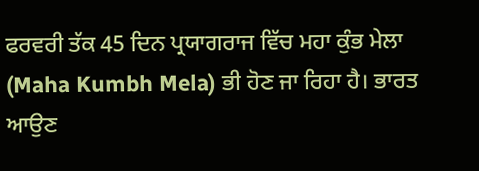ਫਰਵਰੀ ਤੱਕ 45 ਦਿਨ ਪ੍ਰਯਾਗਰਾਜ ਵਿੱਚ ਮਹਾ ਕੁੰਭ ਮੇਲਾ (Maha Kumbh Mela) ਭੀ ਹੋਣ ਜਾ ਰਿਹਾ ਹੈ। ਭਾਰਤ ਆਉਣ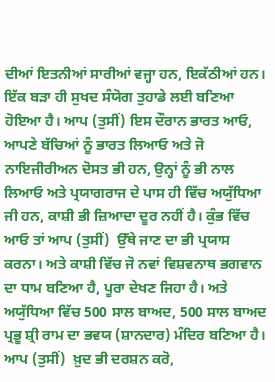ਦੀਆਂ ਇਤਨੀਆਂ ਸਾਰੀਆਂ ਵਜ੍ਹਾ ਹਨ, ਇਕੱਠੀਆਂ ਹਨ। ਇੱਕ ਬੜਾ ਹੀ ਸੁਖਦ ਸੰਯੋਗ ਤੁਹਾਡੇ ਲਈ ਬਣਿਆ ਹੋਇਆ ਹੈ। ਆਪ (ਤੁਸੀਂ) ਇਸ ਦੌਰਾਨ ਭਾਰਤ ਆਓ, ਆਪਣੇ ਬੱਚਿਆਂ ਨੂੰ ਭਾਰਤ ਲਿਆਓ ਅਤੇ ਜੋ ਨਾਇਜੀਰੀਅਨ ਦੋਸਤ ਭੀ ਹਨ, ਉਨ੍ਹਾਂ ਨੂੰ ਭੀ ਨਾਲ ਲਿਆਓ ਅਤੇ ਪ੍ਰਯਾਗਰਾਜ ਦੇ ਪਾਸ ਹੀ ਵਿੱਚ ਅਯੁੱਧਿਆ ਜੀ ਹਨ, ਕਾਸ਼ੀ ਭੀ ਜ਼ਿਆਦਾ ਦੂਰ ਨਹੀਂ ਹੈ। ਕੁੰਭ ਵਿੱਚ ਆਓ ਤਾਂ ਆਪ (ਤੁਸੀਂ)  ਉੱਥੇ ਜਾਣ ਦਾ ਭੀ ਪ੍ਰਯਾਸ ਕਰਨਾ। ਅਤੇ ਕਾਸ਼ੀ ਵਿੱਚ ਜੋ ਨਵਾਂ ਵਿਸ਼ਵਨਾਥ ਭਗਵਾਨ ਦਾ ਧਾਮ ਬਣਿਆ ਹੈ, ਪੂਰਾ ਦੇਖਣ ਜਿਹਾ ਹੈ। ਅਤੇ ਅਯੁੱਧਿਆ ਵਿੱਚ 500 ਸਾਲ ਬਾਅਦ, 500 ਸਾਲ ਬਾਅਦ ਪ੍ਰਭੂ ਸ਼੍ਰੀ ਰਾਮ ਦਾ ਭਵਯ (ਸ਼ਾਨਦਾਰ) ਮੰਦਿਰ ਬਣਿਆ ਹੈ। ਆਪ (ਤੁਸੀਂ)  ਖ਼ੁਦ ਭੀ ਦਰਸ਼ਨ ਕਰੋ,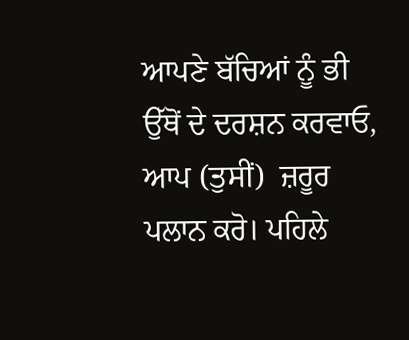ਆਪਣੇ ਬੱਚਿਆਂ ਨੂੰ ਭੀ ਉੱਥੋਂ ਦੇ ਦਰਸ਼ਨ ਕਰਵਾਓ, ਆਪ (ਤੁਸੀਂ)  ਜ਼ਰੂਰ ਪਲਾਨ ਕਰੋ। ਪਹਿਲੇ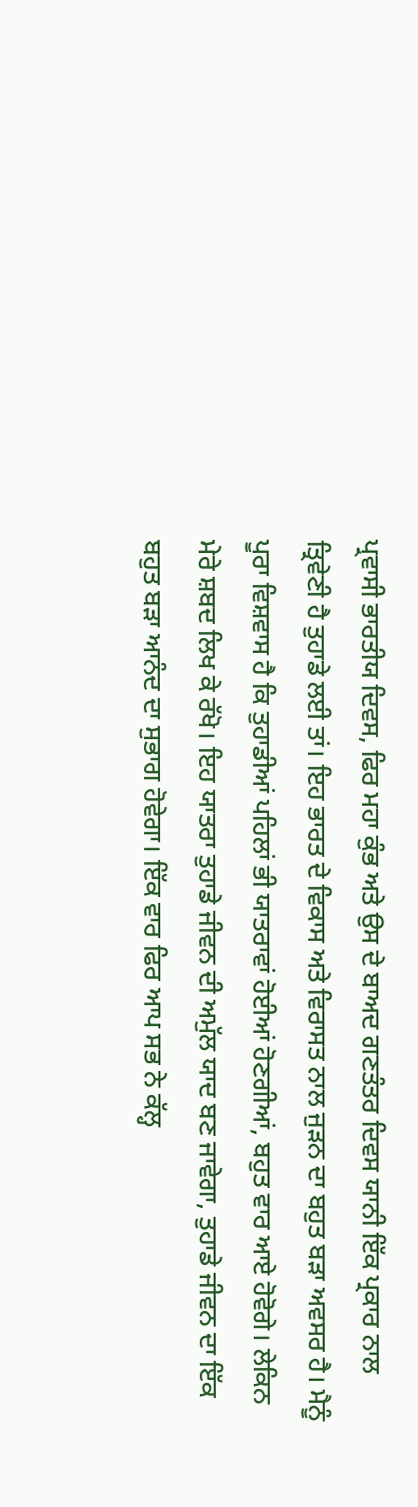ਪ੍ਰਵਾਸੀ ਭਾਰਤੀਯ ਦਿਵਸ, ਫਿਰ ਮਹਾ ਕੁੰਭ ਅਤੇ ਉਸ ਦੇ ਬਾਅਦ ਗਣਤੰਤਰ ਦਿਵਸ ਯਾਨੀ ਇੱਕ ਪ੍ਰਕਾਰ ਨਾਲ ਤ੍ਰਿਵੇਣੀ ਹੈ ਤੁਹਾਡੇ ਲਈ ਤਾਂ। ਇਹ ਭਾਰਤ ਦੇ ਵਿਕਾਸ ਅਤੇ ਵਿਰਾਸਤ ਨਾਲ ਜੁੜਨ ਦਾ ਬਹੁਤ ਬੜਾ ਅਵਸਰ ਹੈ। ਮੈਨੂੰ ਪੂਰਾ ਵਿਸ਼ਵਾਸ ਹੈ ਕਿ ਤੁਹਾਡੀਆਂ ਪਹਿਲਾਂ ਭੀ ਯਾਤਰਾਵਾਂ ਹੋਈਆਂ ਹੋਣਗੀਆਂ, ਬਹੁਤ ਵਾਰ ਆਏ ਹੋਵੋਗੇ। ਲੇਕਿਨ ਮੇਰੇ ਸ਼ਬਦ ਲਿਖ ਕੇ ਰੱਖੋ। ਇਹ ਯਾਤਰਾ ਤੁਹਾਡੇ ਜੀਵਨ ਦੀ ਅਮੁੱਲ ਯਾਦ ਬਣ ਜਾਵੇਗਾ, ਤੁਹਾਡੇ ਜੀਵਨ ਦਾ ਇੱਕ ਬਹੁਤ ਬੜਾ ਆਨੰਦ ਦਾ ਸੁਭਾਗ ਹੋਵੇਗਾ। ਇੱਕ ਵਾਰ ਫਿਰ ਆਪ ਸਭ ਨੇ ਕੱਲ੍ਹ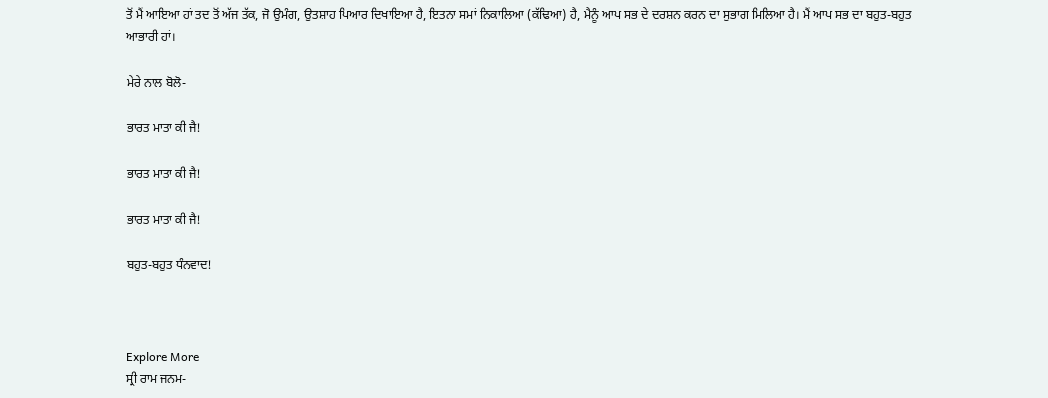ਤੋਂ ਮੈਂ ਆਇਆ ਹਾਂ ਤਦ ਤੋਂ ਅੱਜ ਤੱਕ, ਜੋ ਉਮੰਗ, ਉਤਸ਼ਾਹ ਪਿਆਰ ਦਿਖਾਇਆ ਹੈ, ਇਤਨਾ ਸਮਾਂ ਨਿਕਾਲਿਆ (ਕੱਢਿਆ) ਹੈ, ਮੈਨੂੰ ਆਪ ਸਭ ਦੇ ਦਰਸ਼ਨ ਕਰਨ ਦਾ ਸੁਭਾਗ ਮਿਲਿਆ ਹੈ। ਮੈਂ ਆਪ ਸਭ ਦਾ ਬਹੁਤ-ਬਹੁਤ ਆਭਾਰੀ ਹਾਂ।

ਮੇਰੇ ਨਾਲ ਬੋਲੋ-

ਭਾਰਤ ਮਾਤਾ ਕੀ ਜੈ!

ਭਾਰਤ ਮਾਤਾ ਕੀ ਜੈ!

ਭਾਰਤ ਮਾਤਾ ਕੀ ਜੈ!

ਬਹੁਤ-ਬਹੁਤ ਧੰਨਵਾਦ!



Explore More
ਸ੍ਰੀ ਰਾਮ ਜਨਮ-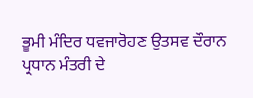ਭੂਮੀ ਮੰਦਿਰ ਧਵਜਾਰੋਹਣ ਉਤਸਵ ਦੌਰਾਨ ਪ੍ਰਧਾਨ ਮੰਤਰੀ ਦੇ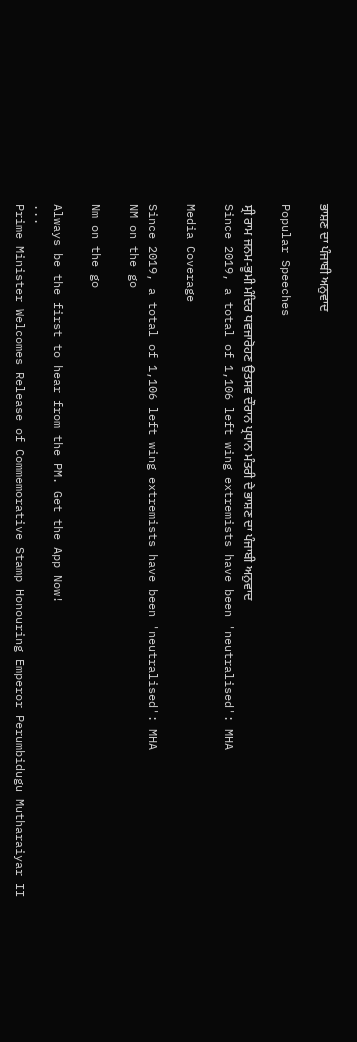ਭਾਸ਼ਣ ਦਾ ਪੰਜਾਬੀ ਅਨੁਵਾਦ

Popular Speeches

ਸ੍ਰੀ ਰਾਮ ਜਨਮ-ਭੂਮੀ ਮੰਦਿਰ ਧਵਜਾਰੋਹਣ ਉਤਸਵ ਦੌਰਾਨ ਪ੍ਰਧਾਨ ਮੰਤਰੀ ਦੇ ਭਾਸ਼ਣ ਦਾ ਪੰਜਾਬੀ ਅਨੁਵਾਦ
Since 2019, a total of 1,106 left wing extremists have been 'neutralised': MHA

Media Coverage

Since 2019, a total of 1,106 left wing extremists have been 'neutralised': MHA
NM on the go

Nm on the go

Always be the first to hear from the PM. Get the App Now!
...
Prime Minister Welcomes Release of Commemorative Stamp Honouring Emperor Perumbidugu Mutharaiyar II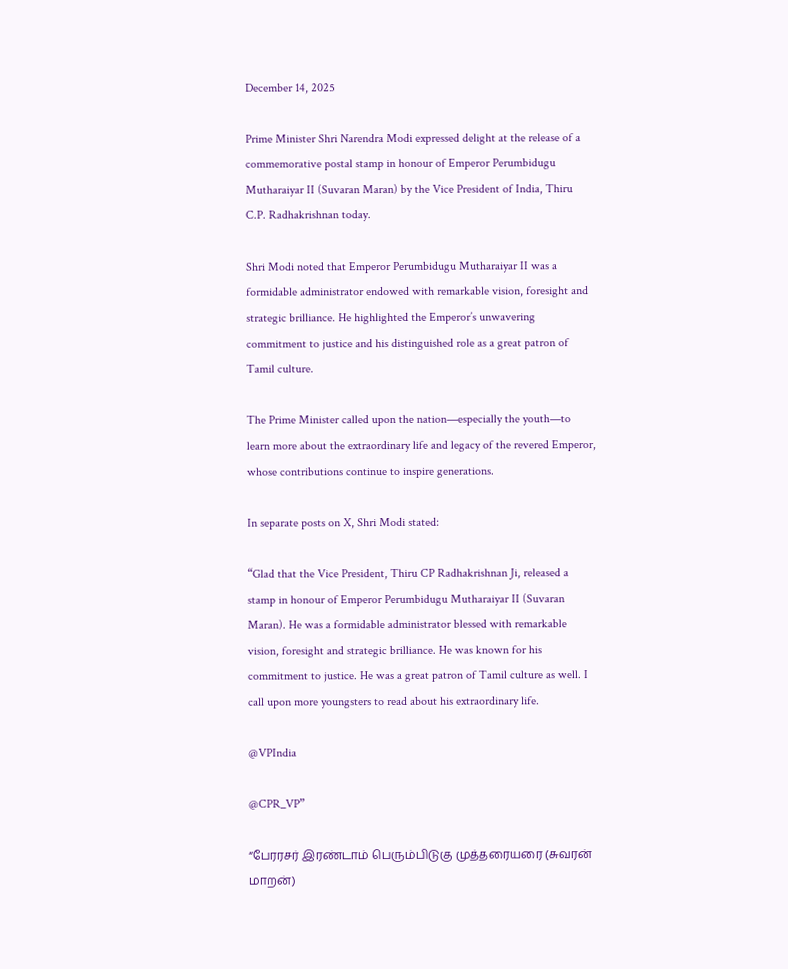December 14, 2025

Prime Minister Shri Narendra Modi expressed delight at the release of a commemorative postal stamp in honour of Emperor Perumbidugu Mutharaiyar II (Suvaran Maran) by the Vice President of India, Thiru C.P. Radhakrishnan today.

Shri Modi noted that Emperor Perumbidugu Mutharaiyar II was a formidable administrator endowed with remarkable vision, foresight and strategic brilliance. He highlighted the Emperor’s unwavering commitment to justice and his distinguished role as a great patron of Tamil culture.

The Prime Minister called upon the nation—especially the youth—to learn more about the extraordinary life and legacy of the revered Emperor, whose contributions continue to inspire generations.

In separate posts on X, Shri Modi stated:

“Glad that the Vice President, Thiru CP Radhakrishnan Ji, released a stamp in honour of Emperor Perumbidugu Mutharaiyar II (Suvaran Maran). He was a formidable administrator blessed with remarkable vision, foresight and strategic brilliance. He was known for his commitment to justice. He was a great patron of Tamil culture as well. I call upon more youngsters to read about his extraordinary life.

@VPIndia

@CPR_VP”

“பேரரசர் இரண்டாம் பெரும்பிடுகு முத்தரையரை (சுவரன் மாறன்)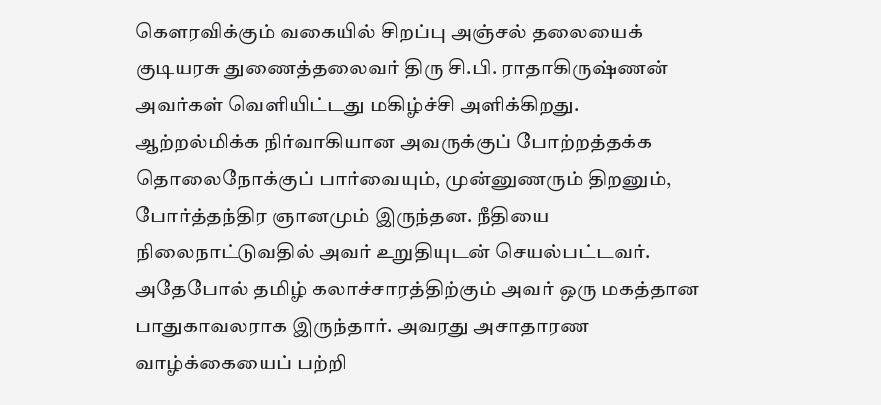கௌரவிக்கும் வகையில் சிறப்பு அஞ்சல் தலையைக் குடியரசு துணைத்தலைவர் திரு சி.பி. ராதாகிருஷ்ணன் அவர்கள் வெளியிட்டது மகிழ்ச்சி அளிக்கிறது. ஆற்றல்மிக்க நிர்வாகியான அவருக்குப் போற்றத்தக்க தொலைநோக்குப் பார்வையும், முன்னுணரும் திறனும், போர்த்தந்திர ஞானமும் இருந்தன. நீதியை நிலைநாட்டுவதில் அவர் உறுதியுடன் செயல்பட்டவர். அதேபோல் தமிழ் கலாச்சாரத்திற்கும் அவர் ஒரு மகத்தான பாதுகாவலராக இருந்தார். அவரது அசாதாரண வாழ்க்கையைப் பற்றி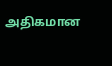அதிகமான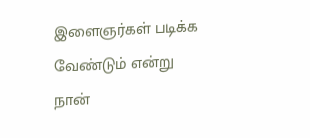இளைஞர்கள் படிக்க வேண்டும் என்று நான்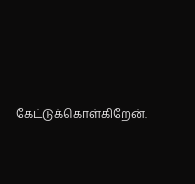கேட்டுக்கொள்கிறேன்.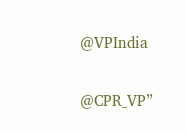@VPIndia

@CPR_VP”